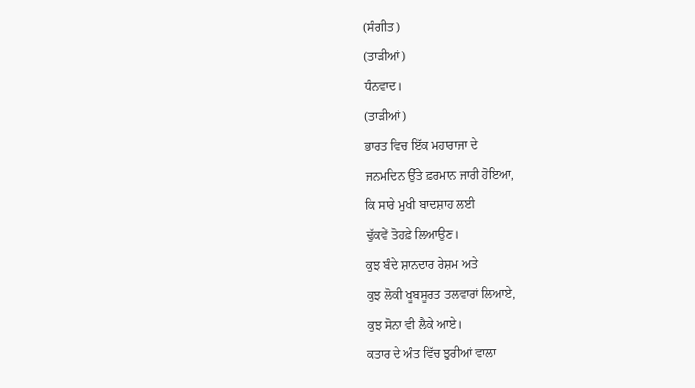(ਸੰਗੀਤ)
(ਤਾੜੀਆਂ)
ਧੰਨਵਾਦ।
(ਤਾੜੀਆਂ)
ਭਾਰਤ ਵਿਚ ਇੱਕ ਮਹਾਰਾਜਾ ਦੇ
ਜਨਮਦਿਨ ਉੱਤੇ ਫ਼ਰਮਾਨ ਜਾਰੀ ਹੋਇਆ,
ਕਿ ਸਾਰੇ ਮੁਖੀ ਬਾਦਸ਼ਾਹ ਲਈ
ਢੁੱਕਵੇਂ ਤੋਹਫ਼ੇ ਲਿਆਉਣ।
ਕੁਝ ਬੰਦੇ ਸ਼ਾਨਦਾਰ ਰੇਸ਼ਮ ਅਤੇ
ਕੁਝ ਲੋਕੀ ਖੂਬਸੂਰਤ ਤਲਵਾਰਾਂ ਲਿਆਏ,
ਕੁਝ ਸੋਨਾ ਵੀ ਲੈਕੇ ਆਏ।
ਕਤਾਰ ਦੇ ਅੰਤ ਵਿੱਚ ਝੁਰੀਆਂ ਵਾਲਾ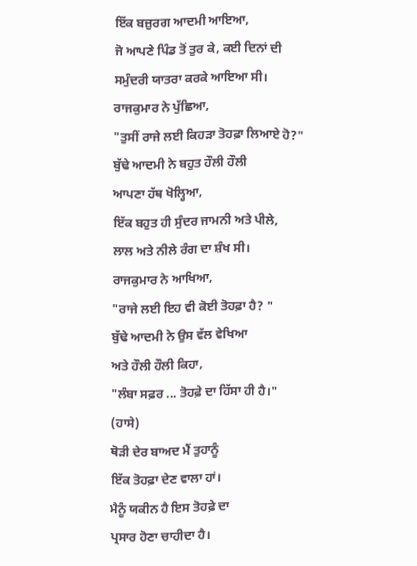ਇੱਕ ਬਜ਼ੁਰਗ ਆਦਮੀ ਆਇਆ,
ਜੋ ਆਪਣੇ ਪਿੰਡ ਤੋਂ ਤੁਰ ਕੇ, ਕਈ ਦਿਨਾਂ ਦੀ
ਸਮੁੰਦਰੀ ਯਾਤਰਾ ਕਰਕੇ ਆਇਆ ਸੀ।
ਰਾਜਕੁਮਾਰ ਨੇ ਪੁੱਛਿਆ,
"ਤੁਸੀਂ ਰਾਜੇ ਲਈ ਕਿਹੜਾ ਤੋਹਫ਼ਾ ਲਿਆਏ ਹੋ?"
ਬੁੱਢੇ ਆਦਮੀ ਨੇ ਬਹੁਤ ਹੌਲੀ ਹੌਲੀ
ਆਪਣਾ ਹੱਥ ਖੋਲ੍ਹਿਆ,
ਇੱਕ ਬਹੁਤ ਹੀ ਸੁੰਦਰ ਜਾਮਨੀ ਅਤੇ ਪੀਲੇ,
ਲਾਲ ਅਤੇ ਨੀਲੇ ਰੰਗ ਦਾ ਸ਼ੰਖ ਸੀ।
ਰਾਜਕੁਮਾਰ ਨੇ ਆਖਿਆ,
"ਰਾਜੇ ਲਈ ਇਹ ਵੀ ਕੋਈ ਤੋਹਫ਼ਾ ਹੈ? "
ਬੁੱਢੇ ਆਦਮੀ ਨੇ ਉਸ ਵੱਲ ਵੇਖਿਆ
ਅਤੇ ਹੌਲੀ ਹੌਲੀ ਕਿਹਾ,
"ਲੰਬਾ ਸਫ਼ਰ ... ਤੋਹਫ਼ੇ ਦਾ ਹਿੱਸਾ ਹੀ ਹੈ।"
(ਹਾਸੇ)
ਥੋੜੀ ਦੇਰ ਬਾਅਦ ਮੈਂ ਤੁਹਾਨੂੰ
ਇੱਕ ਤੋਹਫ਼ਾ ਦੇਣ ਵਾਲਾ ਹਾਂ।
ਮੈਨੂੰ ਯਕੀਨ ਹੈ ਇਸ ਤੋਹਫ਼ੇ ਦਾ
ਪ੍ਰਸਾਰ ਹੋਣਾ ਚਾਹੀਦਾ ਹੈ।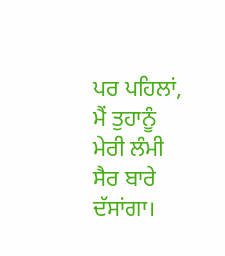ਪਰ ਪਹਿਲਾਂ, ਮੈਂ ਤੁਹਾਨੂੰ
ਮੇਰੀ ਲੰਮੀ ਸੈਰ ਬਾਰੇ ਦੱਸਾਂਗਾ।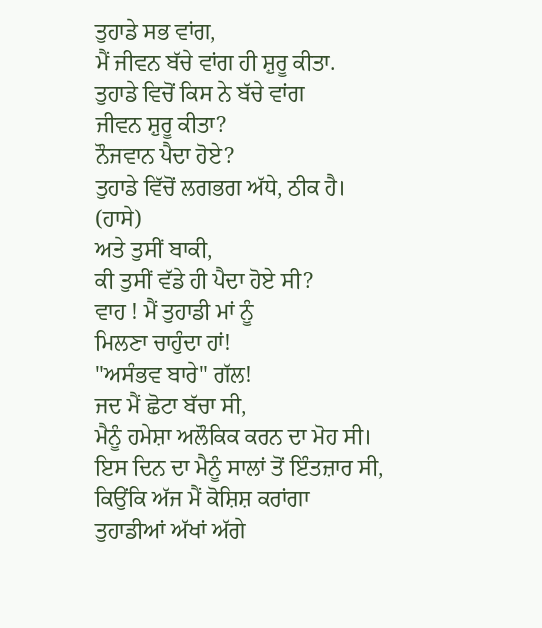ਤੁਹਾਡੇ ਸਭ ਵਾਂਗ,
ਮੈਂ ਜੀਵਨ ਬੱਚੇ ਵਾਂਗ ਹੀ ਸ਼ੁਰੂ ਕੀਤਾ.
ਤੁਹਾਡੇ ਵਿਚੋਂ ਕਿਸ ਨੇ ਬੱਚੇ ਵਾਂਗ
ਜੀਵਨ ਸ਼ੁਰੂ ਕੀਤਾ?
ਨੌਜਵਾਨ ਪੈਦਾ ਹੋਏ?
ਤੁਹਾਡੇ ਵਿੱਚੋਂ ਲਗਭਗ ਅੱਧੇ, ਠੀਕ ਹੈ।
(ਹਾਸੇ)
ਅਤੇ ਤੁਸੀਂ ਬਾਕੀ,
ਕੀ ਤੁਸੀਂ ਵੱਡੇ ਹੀ ਪੈਦਾ ਹੋਏ ਸੀ?
ਵਾਹ ! ਮੈਂ ਤੁਹਾਡੀ ਮਾਂ ਨੂੰ
ਮਿਲਣਾ ਚਾਹੁੰਦਾ ਹਾਂ!
"ਅਸੰਭਵ ਬਾਰੇ" ਗੱਲ!
ਜਦ ਮੈਂ ਛੋਟਾ ਬੱਚਾ ਸੀ,
ਮੈਨੂੰ ਹਮੇਸ਼ਾ ਅਲੌਕਿਕ ਕਰਨ ਦਾ ਮੋਹ ਸੀ।
ਇਸ ਦਿਨ ਦਾ ਮੈਨੂੰ ਸਾਲਾਂ ਤੋਂ ਇੰਤਜ਼ਾਰ ਸੀ,
ਕਿਉਂਕਿ ਅੱਜ ਮੈਂ ਕੋਸ਼ਿਸ਼ ਕਰਾਂਗਾ
ਤੁਹਾਡੀਆਂ ਅੱਖਾਂ ਅੱਗੇ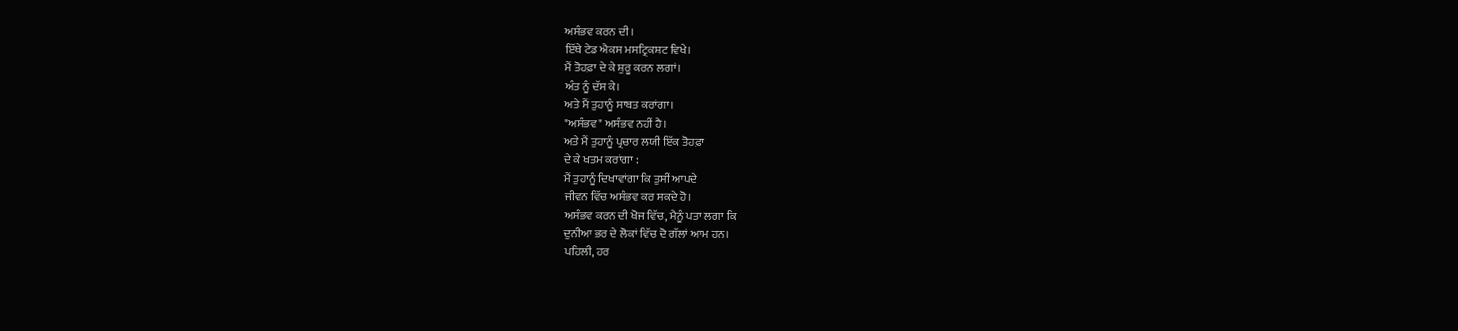ਅਸੰਭਵ ਕਰਨ ਦੀ।
ਇੱਥੇ ਟੇਡ ਐਕਸ ਮਸਟ੍ਰਿਕਸ਼ਟ ਵਿਖੇ।
ਮੈਂ ਤੋਹਫ਼ਾ ਦੇ ਕੇ ਸ਼ੁਰੂ ਕਰਨ ਲਗਾਂ।
ਅੰਤ ਨੂੰ ਦੱਸ ਕੇ।
ਅਤੇ ਮੈਂ ਤੁਹਾਨੂੰ ਸਾਬਤ ਕਰਾਂਗਾ।
"ਅਸੰਭਵ" ਅਸੰਭਵ ਨਹੀਂ ਹੈ।
ਅਤੇ ਮੈਂ ਤੁਹਾਨੂੰ ਪ੍ਰਚਾਰ ਲਯੀ ਇੱਕ ਤੋਹਫ਼ਾ
ਦੇ ਕੇ ਖਤਮ ਕਰਾਂਗਾ :
ਮੈਂ ਤੁਹਾਨੂੰ ਦਿਖਾਵਾਂਗਾ ਕਿ ਤੁਸੀਂ ਆਪਦੇ
ਜੀਵਨ ਵਿੱਚ ਅਸੰਭਵ ਕਰ ਸਕਦੇ ਹੋ।
ਅਸੰਭਵ ਕਰਨ ਦੀ ਖੋਜ ਵਿੱਚ, ਮੈਨੂੰ ਪਤਾ ਲਗਾ ਕਿ
ਦੁਨੀਆ ਭਰ ਦੇ ਲੋਕਾਂ ਵਿੱਚ ਦੋ ਗੱਲਾਂ ਆਮ ਹਨ।
ਪਹਿਲੀ, ਹਰ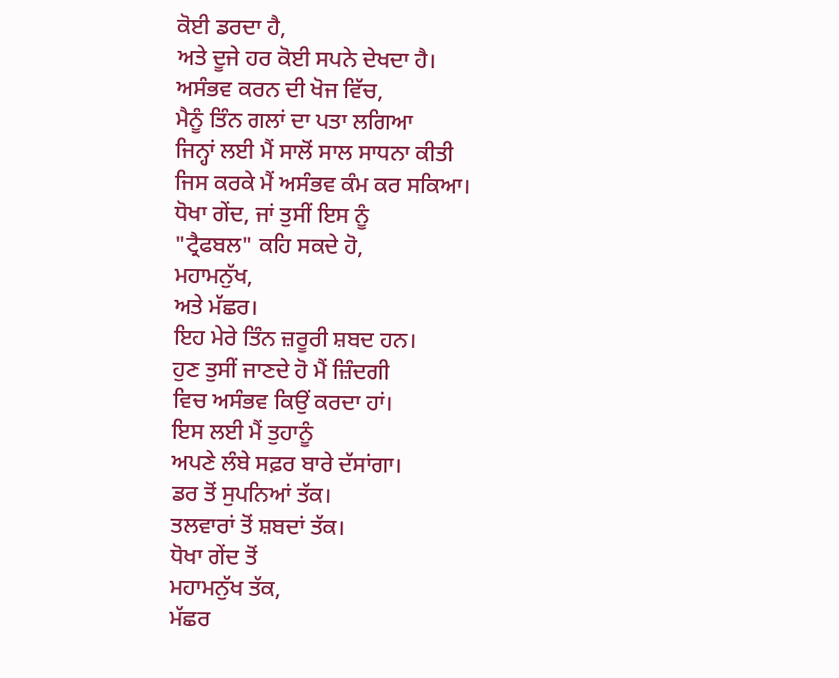ਕੋਈ ਡਰਦਾ ਹੈ,
ਅਤੇ ਦੂਜੇ ਹਰ ਕੋਈ ਸਪਨੇ ਦੇਖਦਾ ਹੈ।
ਅਸੰਭਵ ਕਰਨ ਦੀ ਖੋਜ ਵਿੱਚ,
ਮੈਨੂੰ ਤਿੰਨ ਗਲਾਂ ਦਾ ਪਤਾ ਲਗਿਆ
ਜਿਨ੍ਹਾਂ ਲਈ ਮੈਂ ਸਾਲੋਂ ਸਾਲ ਸਾਧਨਾ ਕੀਤੀ
ਜਿਸ ਕਰਕੇ ਮੈਂ ਅਸੰਭਵ ਕੰਮ ਕਰ ਸਕਿਆ।
ਧੋਖਾ ਗੇਂਦ, ਜਾਂ ਤੁਸੀਂ ਇਸ ਨੂੰ
"ਟ੍ਰੈਫਬਲ" ਕਹਿ ਸਕਦੇ ਹੋ,
ਮਹਾਮਨੁੱਖ,
ਅਤੇ ਮੱਛਰ।
ਇਹ ਮੇਰੇ ਤਿੰਨ ਜ਼ਰੂਰੀ ਸ਼ਬਦ ਹਨ।
ਹੁਣ ਤੁਸੀਂ ਜਾਣਦੇ ਹੋ ਮੈਂ ਜ਼ਿੰਦਗੀ
ਵਿਚ ਅਸੰਭਵ ਕਿਉਂ ਕਰਦਾ ਹਾਂ।
ਇਸ ਲਈ ਮੈਂ ਤੁਹਾਨੂੰ
ਅਪਣੇ ਲੰਬੇ ਸਫ਼ਰ ਬਾਰੇ ਦੱਸਾਂਗਾ।
ਡਰ ਤੋਂ ਸੁਪਨਿਆਂ ਤੱਕ।
ਤਲਵਾਰਾਂ ਤੋਂ ਸ਼ਬਦਾਂ ਤੱਕ।
ਧੋਖਾ ਗੇਂਦ ਤੋਂ
ਮਹਾਮਨੁੱਖ ਤੱਕ,
ਮੱਛਰ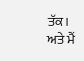ਤੱਕ।
ਅਤੇ ਮੈਂ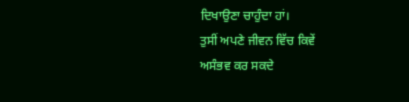ਦਿਖਾਉਣਾ ਚਾਹੁੰਦਾ ਹਾਂ।
ਤੁਸੀਂ ਅਪਣੇ ਜੀਵਨ ਵਿੱਚ ਕਿਵੇਂ
ਅਸੰਭਵ ਕਰ ਸਕਦੇ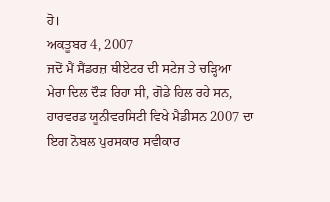ਹੋ।
ਅਕਤੂਬਰ 4, 2007
ਜਦੋਂ ਮੈਂ ਸੈਂਡਰਜ਼ ਥੀਏਟਰ ਦੀ ਸਟੇਜ ਤੇ ਚੜ੍ਹਿਆ
ਮੇਰਾ ਦਿਲ ਦੌੜ ਰਿਹਾ ਸੀ, ਗੋਡੇ ਹਿਲ ਰਹੇ ਸਨ,
ਹਾਰਵਰਡ ਯੂਨੀਵਰਸਿਟੀ ਵਿਖੇ ਮੈਡੀਸਨ 2007 ਦਾ
ਇਗ ਨੋਬਲ ਪੁਰਸਕਾਰ ਸਵੀਕਾਰ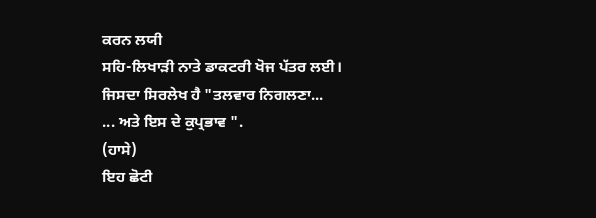ਕਰਨ ਲਯੀ
ਸਹਿ-ਲਿਖਾੜੀ ਨਾਤੇ ਡਾਕਟਰੀ ਖੋਜ ਪੱਤਰ ਲਈ।
ਜਿਸਦਾ ਸਿਰਲੇਖ ਹੈ "ਤਲਵਾਰ ਨਿਗਲਣਾ...
... ਅਤੇ ਇਸ ਦੇ ਕੁਪ੍ਰਭਾਵ ".
(ਹਾਸੇ)
ਇਹ ਛੋਟੀ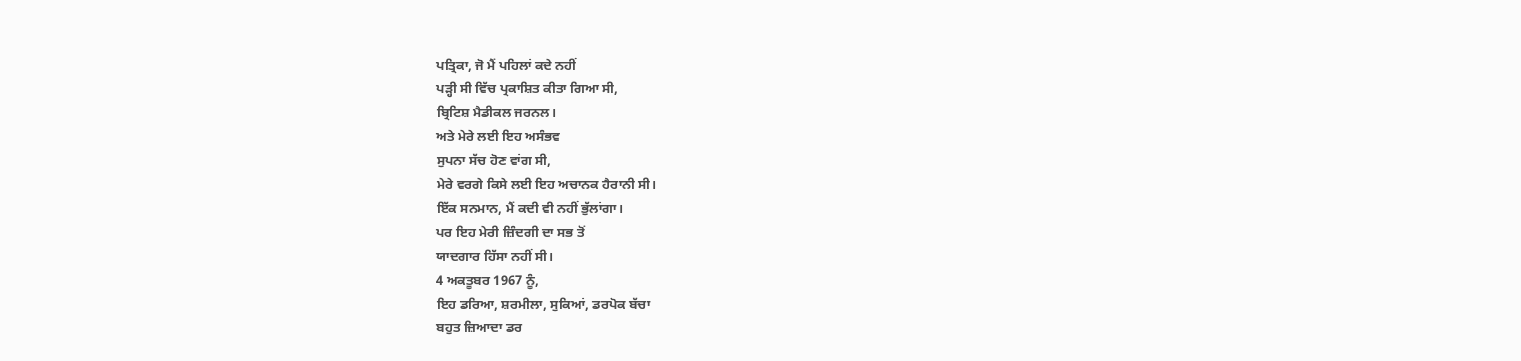ਪਤ੍ਰਿਕਾ, ਜੋ ਮੈਂ ਪਹਿਲਾਂ ਕਦੇ ਨਹੀਂ
ਪੜ੍ਹੀ ਸੀ ਵਿੱਚ ਪ੍ਰਕਾਸ਼ਿਤ ਕੀਤਾ ਗਿਆ ਸੀ,
ਬ੍ਰਿਟਿਸ਼ ਮੈਡੀਕਲ ਜਰਨਲ।
ਅਤੇ ਮੇਰੇ ਲਈ ਇਹ ਅਸੰਭਵ
ਸੁਪਨਾ ਸੱਚ ਹੋਣ ਵਾਂਗ ਸੀ,
ਮੇਰੇ ਵਰਗੇ ਕਿਸੇ ਲਈ ਇਹ ਅਚਾਨਕ ਹੈਰਾਨੀ ਸੀ।
ਇੱਕ ਸਨਮਾਨ, ਮੈਂ ਕਦੀ ਵੀ ਨਹੀਂ ਭੁੱਲਾਂਗਾ।
ਪਰ ਇਹ ਮੇਰੀ ਜ਼ਿੰਦਗੀ ਦਾ ਸਭ ਤੋਂ
ਯਾਦਗਾਰ ਹਿੱਸਾ ਨਹੀਂ ਸੀ।
4 ਅਕਤੂਬਰ 1967 ਨੂੰ,
ਇਹ ਡਰਿਆ, ਸ਼ਰਮੀਲਾ, ਸੁਕਿਆਂ, ਡਰਪੋਕ ਬੱਚਾ
ਬਹੁਤ ਜ਼ਿਆਦਾ ਡਰ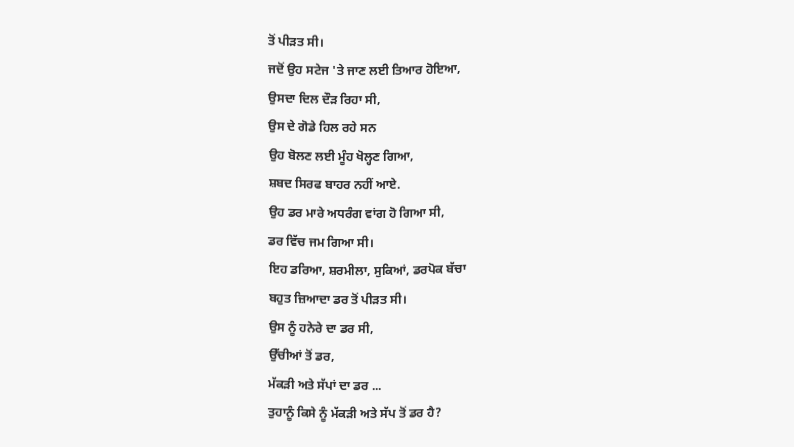ਤੋਂ ਪੀੜਤ ਸੀ।
ਜਦੋਂ ਉਹ ਸਟੇਜ 'ਤੇ ਜਾਣ ਲਈ ਤਿਆਰ ਹੋਇਆ,
ਉਸਦਾ ਦਿਲ ਦੌੜ ਰਿਹਾ ਸੀ,
ਉਸ ਦੇ ਗੋਡੇ ਹਿਲ ਰਹੇ ਸਨ
ਉਹ ਬੋਲਣ ਲਈ ਮੂੰਹ ਖੋਲ੍ਹਣ ਗਿਆ,
ਸ਼ਬਦ ਸਿਰਫ ਬਾਹਰ ਨਹੀਂ ਆਏ.
ਉਹ ਡਰ ਮਾਰੇ ਅਧਰੰਗ ਵਾਂਗ ਹੋ ਗਿਆ ਸੀ,
ਡਰ ਵਿੱਚ ਜਮ ਗਿਆ ਸੀ।
ਇਹ ਡਰਿਆ, ਸ਼ਰਮੀਲਾ, ਸੁਕਿਆਂ, ਡਰਪੋਕ ਬੱਚਾ
ਬਹੁਤ ਜ਼ਿਆਦਾ ਡਰ ਤੋਂ ਪੀੜਤ ਸੀ।
ਉਸ ਨੂੰ ਹਨੇਰੇ ਦਾ ਡਰ ਸੀ,
ਉੱਚੀਆਂ ਤੋਂ ਡਰ,
ਮੱਕੜੀ ਅਤੇ ਸੱਪਾਂ ਦਾ ਡਰ ...
ਤੁਹਾਨੂੰ ਕਿਸੇ ਨੂੰ ਮੱਕੜੀ ਅਤੇ ਸੱਪ ਤੋਂ ਡਰ ਹੈ?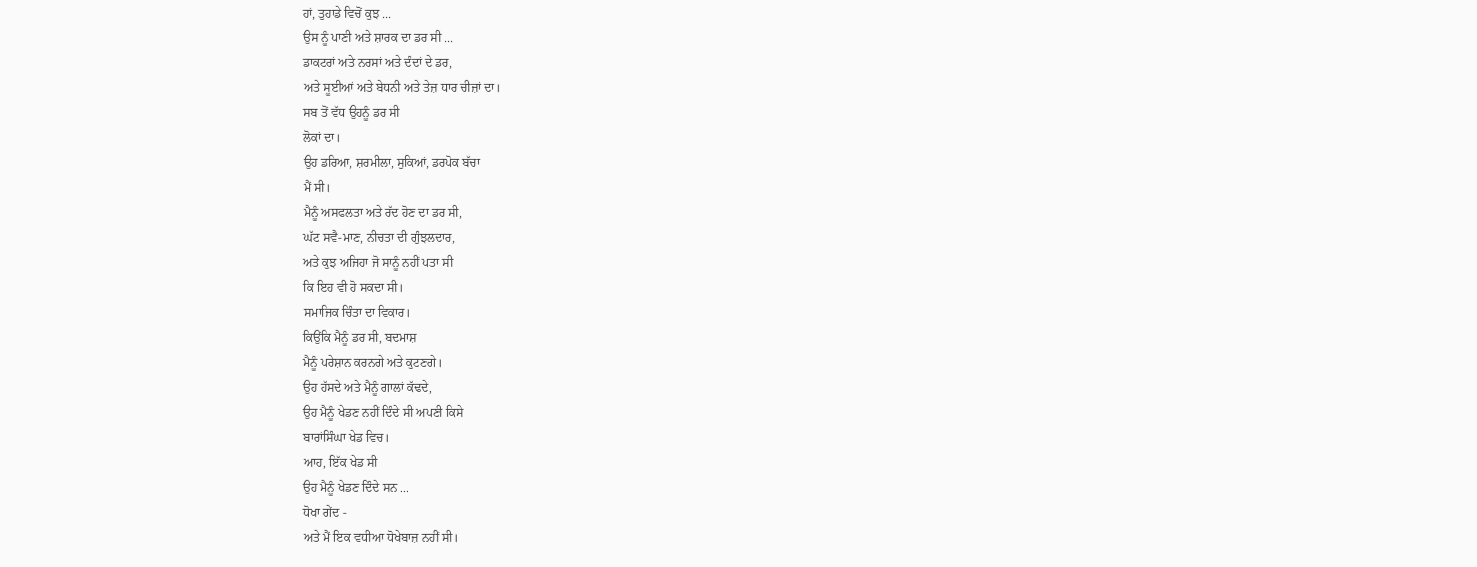ਹਾਂ, ਤੁਹਾਡੇ ਵਿਚੋਂ ਕੁਝ ...
ਉਸ ਨੂੰ ਪਾਣੀ ਅਤੇ ਸ਼ਾਰਕ ਦਾ ਡਰ ਸੀ ...
ਡਾਕਟਰਾਂ ਅਤੇ ਨਰਸਾਂ ਅਤੇ ਦੰਦਾਂ ਦੇ ਡਰ,
ਅਤੇ ਸੂਈਆਂ ਅਤੇ ਬੇਧਨੀ ਅਤੇ ਤੇਜ਼ ਧਾਰ ਚੀਜ਼ਾਂ ਦਾ।
ਸਬ ਤੋਂ ਵੱਧ ਉਹਨੂੰ ਡਰ ਸੀ
ਲੋਕਾਂ ਦਾ।
ਉਹ ਡਰਿਆ, ਸ਼ਰਮੀਲਾ, ਸੁਕਿਆਂ, ਡਰਪੋਕ ਬੱਚਾ
ਮੈਂ ਸੀ।
ਮੈਨੂੰ ਅਸਫਲਤਾ ਅਤੇ ਰੱਦ ਹੋਣ ਦਾ ਡਰ ਸੀ,
ਘੱਟ ਸਵੈ-ਮਾਣ, ਨੀਚਤਾ ਦੀ ਗੁੰਝਲਦਾਰ,
ਅਤੇ ਕੁਝ ਅਜਿਹਾ ਜੋ ਸਾਨੂੰ ਨਹੀਂ ਪਤਾ ਸੀ
ਕਿ ਇਹ ਵੀ ਹੋ ਸਕਦਾ ਸੀ।
ਸਮਾਜਿਕ ਚਿੰਤਾ ਦਾ ਵਿਕਾਰ।
ਕਿਉਂਕਿ ਮੈਨੂੰ ਡਰ ਸੀ, ਬਦਮਾਸ਼
ਮੈਨੂੰ ਪਰੇਸ਼ਾਨ ਕਰਨਗੇ ਅਤੇ ਕੁਟਣਗੇ।
ਉਹ ਹੱਸਦੇ ਅਤੇ ਮੈਨੂੰ ਗਾਲਾਂ ਕੱਢਦੇ,
ਉਹ ਮੈਨੂੰ ਖੇਡਣ ਨਹੀਂ ਦਿੰਦੇ ਸੀ ਅਪਣੀ ਕਿਸੇ
ਬਾਰਾਂਸਿੰਘਾ ਖੇਡ ਵਿਚ।
ਆਹ, ਇੱਕ ਖੇਡ ਸੀ
ਉਹ ਮੈਨੂੰ ਖੇਡਣ ਦਿੰਦੇ ਸਨ ...
ਧੋਖਾ ਗੇਂਦ -
ਅਤੇ ਮੈਂ ਇਕ ਵਧੀਆ ਧੋਖੇਬਾਜ਼ ਨਹੀਂ ਸੀ।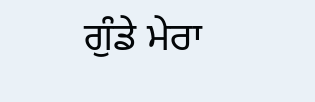ਗੁੰਡੇ ਮੇਰਾ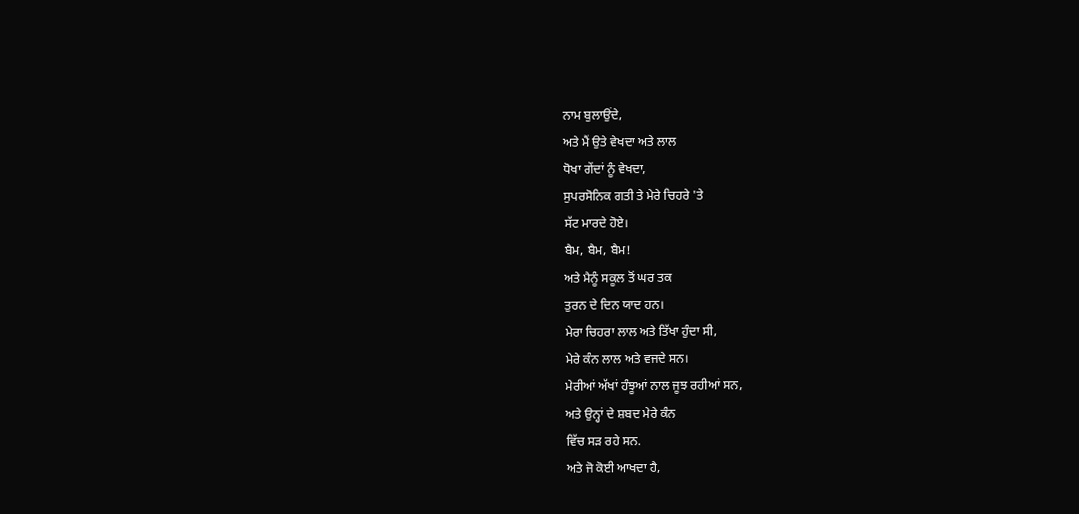ਨਾਮ ਬੁਲਾਉਂਦੇ,
ਅਤੇ ਮੈਂ ਉਤੇ ਵੇਖਦਾ ਅਤੇ ਲਾਲ
ਧੋਖਾ ਗੇਂਦਾਂ ਨੂੰ ਵੇਖਦਾ,
ਸੁਪਰਸੋਨਿਕ ਗਤੀ ਤੇ ਮੇਰੇ ਚਿਹਰੇ 'ਤੇ
ਸੱਟ ਮਾਰਦੇ ਹੋਏ।
ਬੈਮ, ਬੈਮ, ਬੈਮ!
ਅਤੇ ਮੈਨੂੰ ਸਕੂਲ ਤੋਂ ਘਰ ਤਕ
ਤੁਰਨ ਦੇ ਦਿਨ ਯਾਦ ਹਨ।
ਮੇਰਾ ਚਿਹਰਾ ਲਾਲ ਅਤੇ ਤਿੱਖਾ ਹੁੰਦਾ ਸੀ,
ਮੇਰੇ ਕੰਨ ਲਾਲ ਅਤੇ ਵਜਦੇ ਸਨ।
ਮੇਰੀਆਂ ਅੱਖਾਂ ਹੰਝੂਆਂ ਨਾਲ ਜੂਝ ਰਹੀਆਂ ਸਨ,
ਅਤੇ ਉਨ੍ਹਾਂ ਦੇ ਸ਼ਬਦ ਮੇਰੇ ਕੰਨ
ਵਿੱਚ ਸੜ ਰਹੇ ਸਨ.
ਅਤੇ ਜੋ ਕੋਈ ਆਖਦਾ ਹੈ,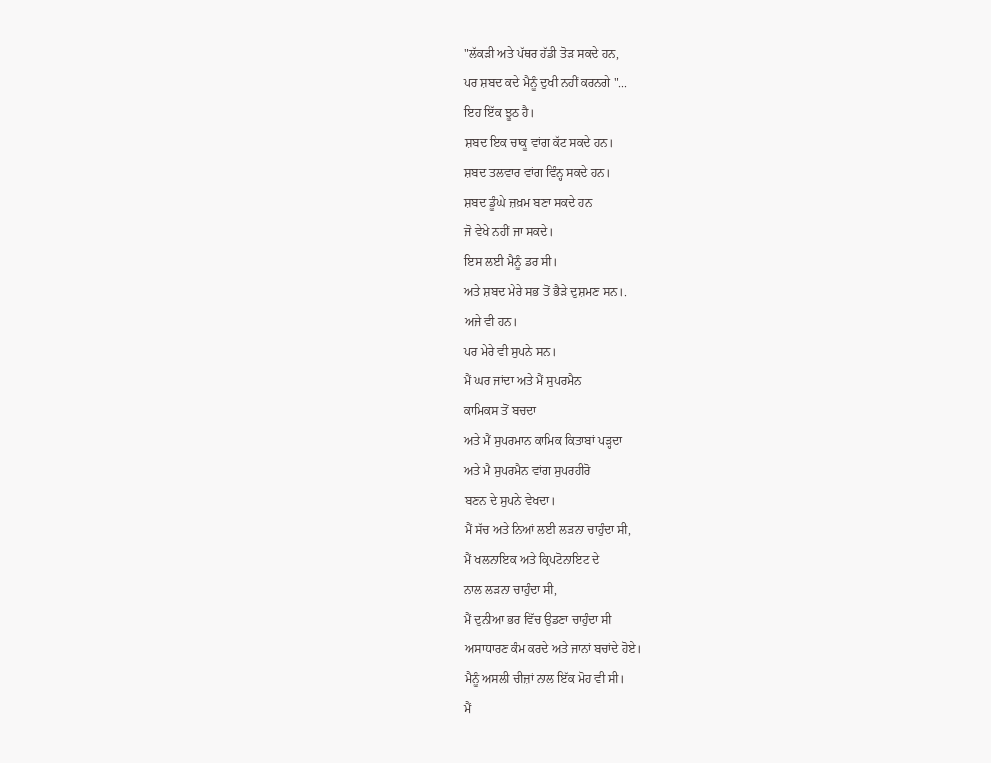"ਲੱਕੜੀ ਅਤੇ ਪੱਥਰ ਹੱਡੀ ਤੋੜ ਸਕਦੇ ਹਨ,
ਪਰ ਸ਼ਬਦ ਕਦੇ ਮੈਨੂੰ ਦੁਖੀ ਨਹੀਂ ਕਰਨਗੇ "...
ਇਹ ਇੱਕ ਝੂਠ ਹੈ।
ਸ਼ਬਦ ਇਕ ਚਾਕੂ ਵਾਂਗ ਕੱਟ ਸਕਦੇ ਹਨ।
ਸ਼ਬਦ ਤਲਵਾਰ ਵਾਂਗ ਵਿੰਨ੍ਹ ਸਕਦੇ ਹਨ।
ਸ਼ਬਦ ਡੂੰਘੇ ਜ਼ਖ਼ਮ ਬਣਾ ਸਕਦੇ ਹਨ
ਜੋ ਵੇਖੇ ਨਹੀਂ ਜਾ ਸਕਦੇ।
ਇਸ ਲਈ ਮੈਨੂੰ ਡਰ ਸੀ।
ਅਤੇ ਸ਼ਬਦ ਮੇਰੇ ਸਭ ਤੋਂ ਭੈੜੇ ਦੁਸ਼ਮਣ ਸਨ।.
ਅਜੇ ਵੀ ਹਨ।
ਪਰ ਮੇਰੇ ਵੀ ਸੁਪਨੇ ਸਨ।
ਮੈਂ ਘਰ ਜਾਂਦਾ ਅਤੇ ਮੈਂ ਸੁਪਰਮੈਨ
ਕਾਮਿਕਸ ਤੋਂ ਬਚਦਾ
ਅਤੇ ਮੈਂ ਸੁਪਰਮਾਨ ਕਾਮਿਕ ਕਿਤਾਬਾਂ ਪੜ੍ਹਦਾ
ਅਤੇ ਮੈ ਸੁਪਰਮੈਨ ਵਾਂਗ ਸੁਪਰਹੀਰੋ
ਬਣਨ ਦੇ ਸੁਪਨੇ ਵੇਖਦਾ।
ਮੈਂ ਸੱਚ ਅਤੇ ਨਿਆਂ ਲਈ ਲੜਨਾ ਚਾਹੁੰਦਾ ਸੀ,
ਮੈਂ ਖਲਨਾਇਕ ਅਤੇ ਕ੍ਰਿਪਟੋਨਾਇਟ ਦੇ
ਨਾਲ ਲੜਨਾ ਚਾਹੁੰਦਾ ਸੀ,
ਮੈਂ ਦੁਨੀਆ ਭਰ ਵਿੱਚ ਉਡਣਾ ਚਾਹੁੰਦਾ ਸੀ
ਅਸਾਧਾਰਣ ਕੰਮ ਕਰਦੇ ਅਤੇ ਜਾਨਾਂ ਬਚਾਂਦੇ ਹੋਏ।
ਮੈਨੂੰ ਅਸਲੀ ਚੀਜ਼ਾਂ ਨਾਲ ਇੱਕ ਮੋਹ ਵੀ ਸੀ।
ਮੈਂ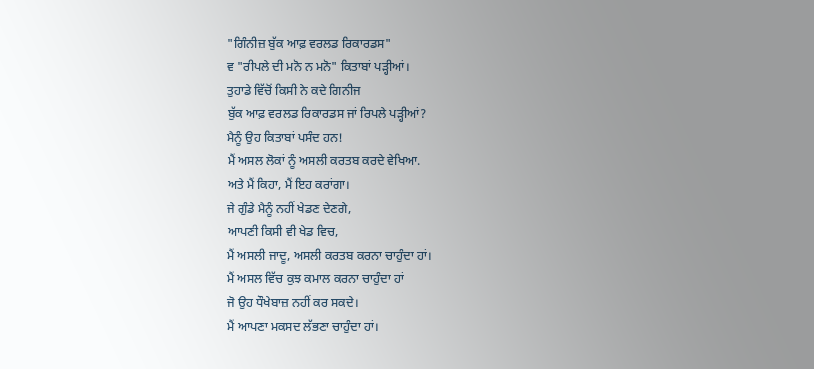"ਗਿੰਨੀਜ਼ ਬੁੱਕ ਆਫ਼ ਵਰਲਡ ਰਿਕਾਰਡਸ"
ਵ "ਰੀਪਲੇ ਦੀ ਮਨੋ ਨ ਮਨੋ" ਕਿਤਾਬਾਂ ਪੜ੍ਹੀਆਂ।
ਤੁਹਾਡੇ ਵਿੱਚੋਂ ਕਿਸੀ ਨੇ ਕਦੇ ਗਿਨੀਜ
ਬੁੱਕ ਆਫ਼ ਵਰਲਡ ਰਿਕਾਰਡਸ ਜਾਂ ਰਿਪਲੇ ਪੜ੍ਹੀਆਂ?
ਮੈਨੂੰ ਉਹ ਕਿਤਾਬਾਂ ਪਸੰਦ ਹਨ!
ਮੈਂ ਅਸਲ ਲੋਕਾਂ ਨੂੰ ਅਸਲੀ ਕਰਤਬ ਕਰਦੇ ਵੇਖਿਆ.
ਅਤੇ ਮੈਂ ਕਿਹਾ, ਮੈਂ ਇਹ ਕਰਾਂਗਾ।
ਜੇ ਗੁੰਡੇ ਮੈਨੂੰ ਨਹੀਂ ਖੇਡਣ ਦੇਣਗੇ,
ਆਪਣੀ ਕਿਸੀ ਵੀ ਖੇਡ ਵਿਚ,
ਮੈਂ ਅਸਲੀ ਜਾਦੂ, ਅਸਲੀ ਕਰਤਬ ਕਰਨਾ ਚਾਹੁੰਦਾ ਹਾਂ।
ਮੈਂ ਅਸਲ ਵਿੱਚ ਕੁਝ ਕਮਾਲ ਕਰਨਾ ਚਾਹੁੰਦਾ ਹਾਂ
ਜੋ ਉਹ ਧੌਖੇਬਾਜ਼ ਨਹੀਂ ਕਰ ਸਕਦੇ।
ਮੈਂ ਆਪਣਾ ਮਕਸਦ ਲੱਭਣਾ ਚਾਹੁੰਦਾ ਹਾਂ।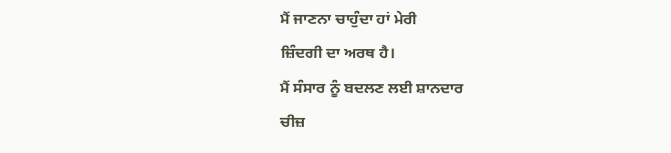ਮੈਂ ਜਾਣਨਾ ਚਾਹੁੰਦਾ ਹਾਂ ਮੇਰੀ
ਜ਼ਿੰਦਗੀ ਦਾ ਅਰਥ ਹੈ।
ਮੈਂ ਸੰਸਾਰ ਨੂੰ ਬਦਲਣ ਲਈ ਸ਼ਾਨਦਾਰ
ਚੀਜ਼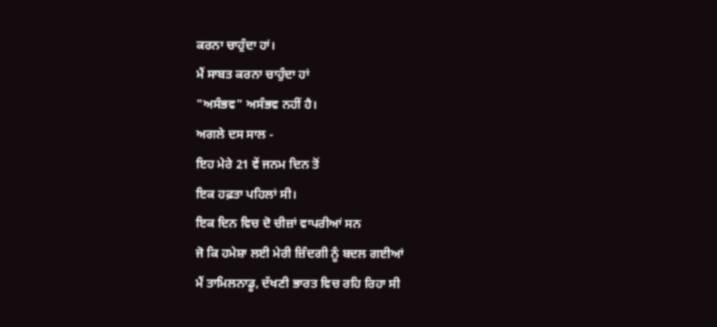ਕਰਨਾ ਚਾਹੁੰਦਾ ਹਾਂ।
ਮੈਂ ਸਾਬਤ ਕਰਨਾ ਚਾਹੁੰਦਾ ਹਾਂ
"ਅਸੰਭਵ" ਅਸੰਭਵ ਨਹੀਂ ਹੈ।
ਅਗਲੇ ਦਸ ਸਾਲ -
ਇਹ ਮੇਰੇ 21 ਵੇਂ ਜਨਮ ਦਿਨ ਤੋਂ
ਇਕ ਹਫ਼ਤਾ ਪਹਿਲਾਂ ਸੀ।
ਇਕ ਦਿਨ ਵਿਚ ਦੋ ਚੀਜ਼ਾਂ ਵਾਪਰੀਆਂ ਸਨ
ਜੋ ਕਿ ਹਮੇਸ਼ਾ ਲਈ ਮੇਰੀ ਜ਼ਿੰਦਗੀ ਨੂੰ ਬਦਲ ਗਈਆਂ
ਮੈਂ ਤਾਮਿਲਨਾਡੂ, ਦੱਖਣੀ ਭਾਰਤ ਵਿਚ ਰਹਿ ਰਿਹਾ ਸੀ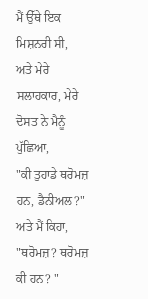ਮੈਂ ਉੱਥੇ ਇਕ ਮਿਸ਼ਨਰੀ ਸੀ,
ਅਤੇ ਮੇਰੇ ਸਲਾਹਕਾਰ, ਮੇਰੇ
ਦੋਸਤ ਨੇ ਮੈਨੂੰ ਪੁੱਛਿਆ,
"ਕੀ ਤੁਹਾਡੇ ਥਰੋਮਜ਼ ਹਨ, ਡੈਨੀਅਲ?"
ਅਤੇ ਮੈਂ ਕਿਹਾ, "ਥਰੋਮਜ਼? ਥਰੋਮਜ਼ ਕੀ ਹਨ? "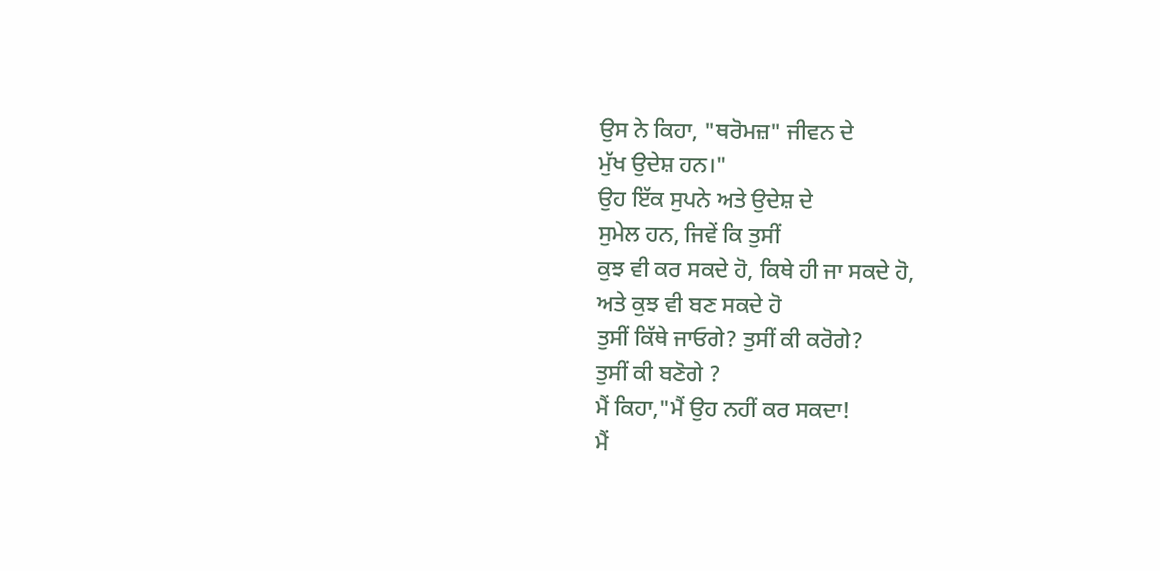ਉਸ ਨੇ ਕਿਹਾ, "ਥਰੋਮਜ਼" ਜੀਵਨ ਦੇ
ਮੁੱਖ ਉਦੇਸ਼ ਹਨ।"
ਉਹ ਇੱਕ ਸੁਪਨੇ ਅਤੇ ਉਦੇਸ਼ ਦੇ
ਸੁਮੇਲ ਹਨ, ਜਿਵੇਂ ਕਿ ਤੁਸੀਂ
ਕੁਝ ਵੀ ਕਰ ਸਕਦੇ ਹੋ, ਕਿਥੇ ਹੀ ਜਾ ਸਕਦੇ ਹੋ,
ਅਤੇ ਕੁਝ ਵੀ ਬਣ ਸਕਦੇ ਹੋ
ਤੁਸੀਂ ਕਿੱਥੇ ਜਾਓਗੇ? ਤੁਸੀਂ ਕੀ ਕਰੋਗੇ?
ਤੁਸੀਂ ਕੀ ਬਣੋਗੇ ?
ਮੈਂ ਕਿਹਾ,"ਮੈਂ ਉਹ ਨਹੀਂ ਕਰ ਸਕਦਾ!
ਮੈਂ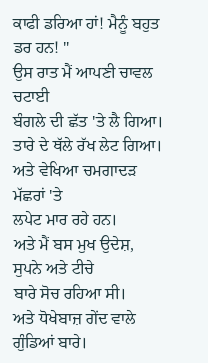ਕਾਫੀ ਡਰਿਆ ਹਾਂ! ਮੈਨੂੰ ਬਹੁਤ ਡਰ ਹਨ! "
ਉਸ ਰਾਤ ਮੈਂ ਆਪਣੀ ਚਾਵਲ ਚਟਾਈ
ਬੰਗਲੇ ਦੀ ਛੱਤ 'ਤੇ ਲੈ ਗਿਆ।
ਤਾਰੇ ਦੇ ਥੱਲੇ ਰੱਖ ਲੇਟ ਗਿਆ।
ਅਤੇ ਵੇਖਿਆ ਚਮਗਾਦੜ ਮੱਛਰਾਂ 'ਤੇ
ਲਪੇਟ ਮਾਰ ਰਹੇ ਹਨ।
ਅਤੇ ਮੈਂ ਬਸ ਮੁਖ ਉਦੇਸ਼, ਸੁਪਨੇ ਅਤੇ ਟੀਚੇ
ਬਾਰੇ ਸੋਚ ਰਹਿਆ ਸੀ।
ਅਤੇ ਧੋਖੇਬਾਜ਼ ਗੇਂਦ ਵਾਲੇ ਗੁੰਡਿਆਂ ਬਾਰੇ।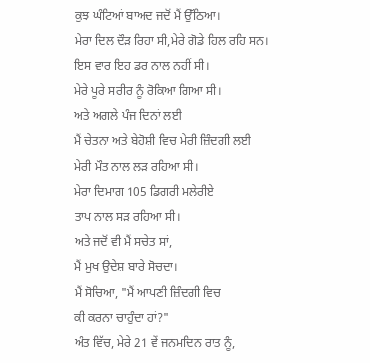ਕੁਝ ਘੰਟਿਆਂ ਬਾਅਦ ਜਦੋਂ ਮੈਂ ਉੱਠਿਆ।
ਮੇਰਾ ਦਿਲ ਦੌੜ ਰਿਹਾ ਸੀ,ਮੇਰੇ ਗੋਡੇ ਹਿਲ ਰਹਿ ਸਨ।
ਇਸ ਵਾਰ ਇਹ ਡਰ ਨਾਲ ਨਹੀਂ ਸੀ।
ਮੇਰੇ ਪੂਰੇ ਸਰੀਰ ਨੂੰ ਰੋਕਿਆ ਗਿਆ ਸੀ।
ਅਤੇ ਅਗਲੇ ਪੰਜ ਦਿਨਾਂ ਲਈ
ਮੈਂ ਚੇਤਨਾ ਅਤੇ ਬੇਹੋਸ਼ੀ ਵਿਚ ਮੇਰੀ ਜ਼ਿੰਦਗੀ ਲਈ
ਮੇਰੀ ਮੌਤ ਨਾਲ ਲੜ ਰਹਿਆ ਸੀ।
ਮੇਰਾ ਦਿਮਾਗ 105 ਡਿਗਰੀ ਮਲੇਰੀਏ
ਤਾਪ ਨਾਲ ਸੜ ਰਹਿਆ ਸੀ।
ਅਤੇ ਜਦੋਂ ਵੀ ਮੈਂ ਸਚੇਤ ਸਾਂ,
ਮੈਂ ਮੁਖ ਉਦੇਸ਼ ਬਾਰੇ ਸੋਚਦਾ।
ਮੈਂ ਸੋਚਿਆ, "ਮੈਂ ਆਪਣੀ ਜ਼ਿੰਦਗੀ ਵਿਚ
ਕੀ ਕਰਨਾ ਚਾਹੁੰਦਾ ਹਾਂ?"
ਅੰਤ ਵਿੱਚ, ਮੇਰੇ 21 ਵੇਂ ਜਨਮਦਿਨ ਰਾਤ ਨੂੰ,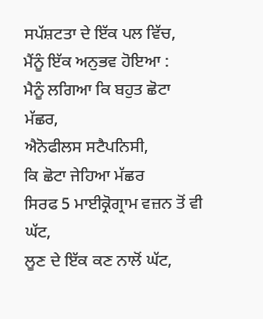ਸਪੱਸ਼ਟਤਾ ਦੇ ਇੱਕ ਪਲ ਵਿੱਚ,
ਮੈਂਨੂੰ ਇੱਕ ਅਨੁਭਵ ਹੋਇਆ :
ਮੈਨੂੰ ਲਗਿਆ ਕਿ ਬਹੁਤ ਛੋਟਾ ਮੱਛਰ,
ਐਨੋਫੀਲਸ ਸਟੈਪਨਿਸੀ,
ਕਿ ਛੋਟਾ ਜੇਹਿਆ ਮੱਛਰ
ਸਿਰਫ 5 ਮਾਈਕ੍ਰੋਗ੍ਰਾਮ ਵਜ਼ਨ ਤੋਂ ਵੀ ਘੱਟ,
ਲੂਣ ਦੇ ਇੱਕ ਕਣ ਨਾਲੋਂ ਘੱਟ,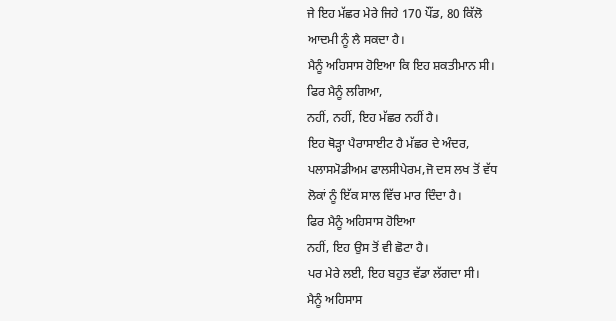ਜੇ ਇਹ ਮੱਛਰ ਮੇਰੇ ਜਿਹੇ 170 ਪੌਂਡ, 80 ਕਿੱਲੋ
ਆਦਮੀ ਨੂੰ ਲੈ ਸਕਦਾ ਹੈ।
ਮੈਨੂੰ ਅਹਿਸਾਸ ਹੋਇਆ ਕਿ ਇਹ ਸ਼ਕਤੀਮਾਨ ਸੀ।
ਫਿਰ ਮੈਨੂੰ ਲਗਿਆ,
ਨਹੀਂ, ਨਹੀਂ, ਇਹ ਮੱਛਰ ਨਹੀਂ ਹੈ।
ਇਹ ਥੋੜ੍ਹਾ ਪੈਰਾਸਾਈਟ ਹੈ ਮੱਛਰ ਦੇ ਅੰਦਰ,
ਪਲਾਸਮੋਡੀਅਮ ਫਾਲਸੀਪੇਰਮ,ਜੋ ਦਸ ਲਖ ਤੋਂ ਵੱਧ
ਲੋਕਾਂ ਨੂੰ ਇੱਕ ਸਾਲ ਵਿੱਚ ਮਾਰ ਦਿੰਦਾ ਹੈ।
ਫਿਰ ਮੈਨੂੰ ਅਹਿਸਾਸ ਹੋਇਆ
ਨਹੀਂ, ਇਹ ਉਸ ਤੋਂ ਵੀ ਛੋਟਾ ਹੈ।
ਪਰ ਮੇਰੇ ਲਈ, ਇਹ ਬਹੁਤ ਵੱਡਾ ਲੱਗਦਾ ਸੀ।
ਮੈਨੂੰ ਅਹਿਸਾਸ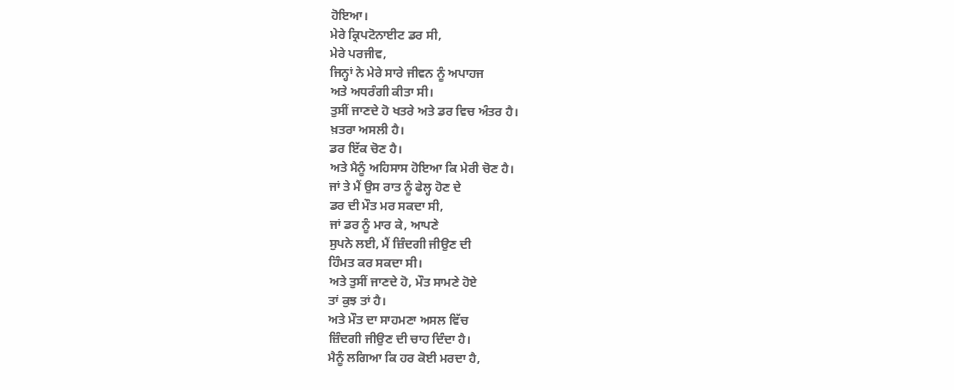ਹੋਇਆ।
ਮੇਰੇ ਕ੍ਰਿਪਟੋਨਾਈਟ ਡਰ ਸੀ,
ਮੇਰੇ ਪਰਜੀਵ,
ਜਿਨ੍ਹਾਂ ਨੇ ਮੇਰੇ ਸਾਰੇ ਜੀਵਨ ਨੂੰ ਅਪਾਹਜ
ਅਤੇ ਅਧਰੰਗੀ ਕੀਤਾ ਸੀ।
ਤੁਸੀਂ ਜਾਣਦੇ ਹੋ ਖਤਰੇ ਅਤੇ ਡਰ ਵਿਚ ਅੰਤਰ ਹੈ।
ਖ਼ਤਰਾ ਅਸਲੀ ਹੈ।
ਡਰ ਇੱਕ ਚੋਣ ਹੈ।
ਅਤੇ ਮੈਨੂੰ ਅਹਿਸਾਸ ਹੋਇਆ ਕਿ ਮੇਰੀ ਚੋਣ ਹੈ।
ਜਾਂ ਤੇ ਮੈਂ ਉਸ ਰਾਤ ਨੂੰ ਫੇਲ੍ਹ ਹੋਣ ਦੇ
ਡਰ ਦੀ ਮੌਤ ਮਰ ਸਕਦਾ ਸੀ,
ਜਾਂ ਡਰ ਨੂੰ ਮਾਰ ਕੇ, ਆਪਣੇ
ਸੁਪਨੇ ਲਈ, ਮੈਂ ਜ਼ਿੰਦਗੀ ਜੀਉਣ ਦੀ
ਹਿੰਮਤ ਕਰ ਸਕਦਾ ਸੀ।
ਅਤੇ ਤੁਸੀਂ ਜਾਣਦੇ ਹੋ, ਮੌਤ ਸਾਮਣੇ ਹੋਏ
ਤਾਂ ਕੁਝ ਤਾਂ ਹੈ।
ਅਤੇ ਮੌਤ ਦਾ ਸਾਹਮਣਾ ਅਸਲ ਵਿੱਚ
ਜ਼ਿੰਦਗੀ ਜੀਉਣ ਦੀ ਚਾਹ ਦਿੰਦਾ ਹੈ।
ਮੈਨੂੰ ਲਗਿਆ ਕਿ ਹਰ ਕੋਈ ਮਰਦਾ ਹੈ,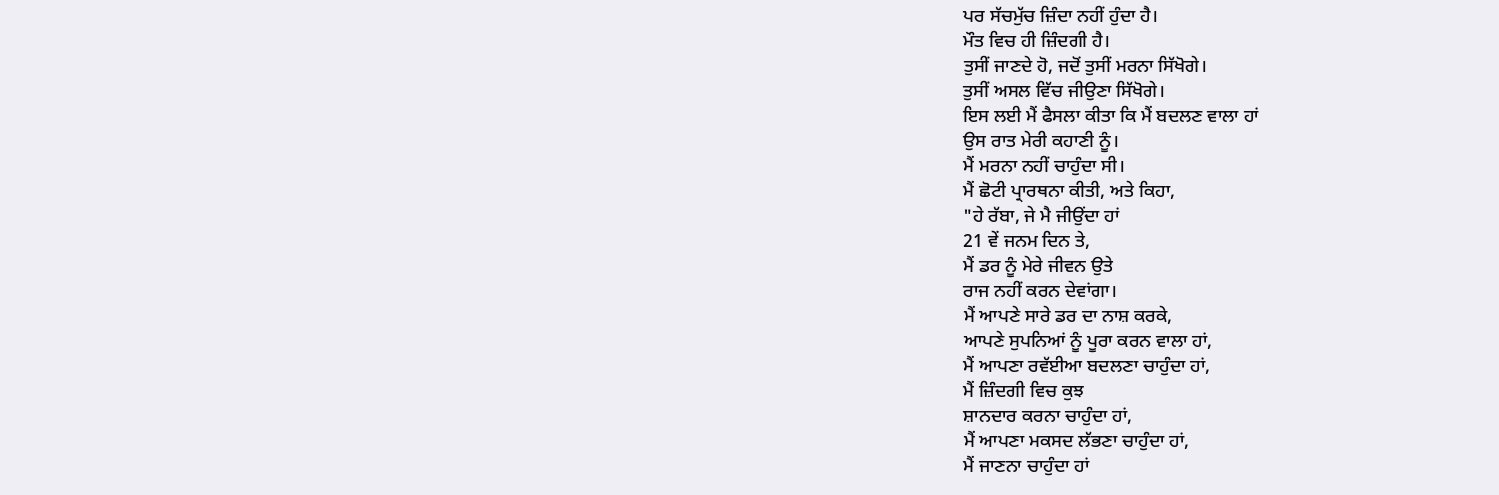ਪਰ ਸੱਚਮੁੱਚ ਜ਼ਿੰਦਾ ਨਹੀਂ ਹੁੰਦਾ ਹੈ।
ਮੌਤ ਵਿਚ ਹੀ ਜ਼ਿੰਦਗੀ ਹੈ।
ਤੁਸੀਂ ਜਾਣਦੇ ਹੋ, ਜਦੋਂ ਤੁਸੀਂ ਮਰਨਾ ਸਿੱਖੋਗੇ।
ਤੁਸੀਂ ਅਸਲ ਵਿੱਚ ਜੀਉਣਾ ਸਿੱਖੋਗੇ।
ਇਸ ਲਈ ਮੈਂ ਫੈਸਲਾ ਕੀਤਾ ਕਿ ਮੈਂ ਬਦਲਣ ਵਾਲਾ ਹਾਂ
ਉਸ ਰਾਤ ਮੇਰੀ ਕਹਾਣੀ ਨੂੰ।
ਮੈਂ ਮਰਨਾ ਨਹੀਂ ਚਾਹੁੰਦਾ ਸੀ।
ਮੈਂ ਛੋਟੀ ਪ੍ਰਾਰਥਨਾ ਕੀਤੀ, ਅਤੇ ਕਿਹਾ,
"ਹੇ ਰੱਬਾ, ਜੇ ਮੈ ਜੀਉਂਦਾ ਹਾਂ
21 ਵੇਂ ਜਨਮ ਦਿਨ ਤੇ,
ਮੈਂ ਡਰ ਨੂੰ ਮੇਰੇ ਜੀਵਨ ਉਤੇ
ਰਾਜ ਨਹੀਂ ਕਰਨ ਦੇਵਾਂਗਾ।
ਮੈਂ ਆਪਣੇ ਸਾਰੇ ਡਰ ਦਾ ਨਾਸ਼ ਕਰਕੇ,
ਆਪਣੇ ਸੁਪਨਿਆਂ ਨੂੰ ਪੂਰਾ ਕਰਨ ਵਾਲਾ ਹਾਂ,
ਮੈਂ ਆਪਣਾ ਰਵੱਈਆ ਬਦਲਣਾ ਚਾਹੁੰਦਾ ਹਾਂ,
ਮੈਂ ਜ਼ਿੰਦਗੀ ਵਿਚ ਕੁਝ
ਸ਼ਾਨਦਾਰ ਕਰਨਾ ਚਾਹੁੰਦਾ ਹਾਂ,
ਮੈਂ ਆਪਣਾ ਮਕਸਦ ਲੱਭਣਾ ਚਾਹੁੰਦਾ ਹਾਂ,
ਮੈਂ ਜਾਣਨਾ ਚਾਹੁੰਦਾ ਹਾਂ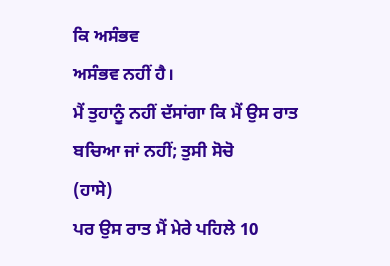ਕਿ ਅਸੰਭਵ
ਅਸੰਭਵ ਨਹੀਂ ਹੈ।
ਮੈਂ ਤੁਹਾਨੂੰ ਨਹੀਂ ਦੱਸਾਂਗਾ ਕਿ ਮੈਂ ਉਸ ਰਾਤ
ਬਚਿਆ ਜਾਂ ਨਹੀਂ; ਤੁਸੀ ਸੋਚੋ
(ਹਾਸੇ)
ਪਰ ਉਸ ਰਾਤ ਮੈਂ ਮੇਰੇ ਪਹਿਲੇ 10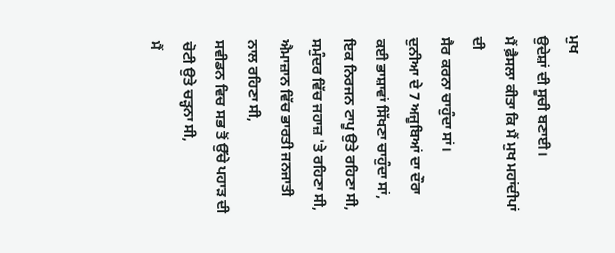ਮੁਖ
ਉਦੇਸ਼ਾਂ ਦੀ ਸੂਚੀ ਬਣਾਈ।
ਮੈਂ ਫ਼ੈਸਲਾ ਕੀਤਾ ਕਿ ਮੈਂ ਮੁਖ ਮਹਾਂਦੀਪਾਂ ਦੀ
ਸੈਰ ਕਰਨਾ ਚਾਹੁੰਦਾ ਸਾਂ।
ਦੁਨੀਆ ਦੇ 7 ਅਜੂਬਿਆਂ ਦਾ ਦੌਰਾ
ਕਈ ਭਾਸ਼ਾਵਾਂ ਸਿੱਖਣਾ ਚਾਹੁੰਦਾ ਸਾਂ,
ਇਕ ਨਿਰਜਨ ਟਾਪੂ ਉਤੇ ਰਹਿਣਾ ਸੀ,
ਸਮੁੰਦਰ ਵਿੱਚ ਜਹਾਜ਼ 'ਤੇ ਰਹਿਣਾ ਸੀ,
ਐਮਾਜ਼ਾਨ ਵਿੱਚ ਭਾਰਤੀ ਜਨਜਾਤੀ ਨਾਲ ਰਹਿਣਾ ਸੀ,
ਸਵੀਡਨ ਵਿਚ ਸਭ ਤੋਂ ਉੱਚੇ ਪਹਾੜ ਦੀ
ਚੋਟੀ ਉਤੇ ਚੜ੍ਹਨਾ ਸੀ,
ਮੈਂ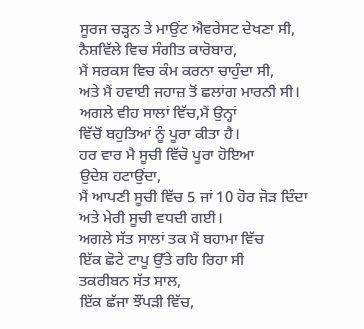ਸੂਰਜ ਚੜ੍ਹਨ ਤੇ ਮਾਉਂਟ ਐਵਰੇਸਟ ਦੇਖਣਾ ਸੀ,
ਨੈਸ਼ਵਿੱਲੇ ਵਿਚ ਸੰਗੀਤ ਕਾਰੋਬਾਰ,
ਮੈਂ ਸਰਕਸ ਵਿਚ ਕੰਮ ਕਰਨਾ ਚਾਹੁੰਦਾ ਸੀ,
ਅਤੇ ਮੈਂ ਹਵਾਈ ਜਹਾਜ਼ ਤੋਂ ਛਲਾਂਗ ਮਾਰਨੀ ਸੀ।
ਅਗਲੇ ਵੀਹ ਸਾਲਾਂ ਵਿੱਚ,ਮੈਂ ਉਨ੍ਹਾਂ
ਵਿੱਚੋਂ ਬਹੁਤਿਆਂ ਨੂੰ ਪੂਰਾ ਕੀਤਾ ਹੈ।
ਹਰ ਵਾਰ ਮੈ ਸੂਚੀ ਵਿੱਚੋ ਪੂਰਾ ਹੋਇਆ
ਉਦੇਸ਼ ਹਟਾਉਂਦਾ,
ਮੈਂ ਆਪਣੀ ਸੂਚੀ ਵਿੱਚ 5 ਜਾਂ 10 ਹੋਰ ਜੋੜ ਦਿੰਦਾ
ਅਤੇ ਮੇਰੀ ਸੂਚੀ ਵਧਦੀ ਗਈ।
ਅਗਲੇ ਸੱਤ ਸਾਲਾਂ ਤਕ ਮੈਂ ਬਹਾਮਾ ਵਿੱਚ
ਇੱਕ ਛੋਟੇ ਟਾਪੂ ਉੱਤੇ ਰਹਿ ਰਿਹਾ ਸੀ
ਤਕਰੀਬਨ ਸੱਤ ਸਾਲ,
ਇੱਕ ਛੱਜਾ ਝੌਂਪੜੀ ਵਿੱਚ,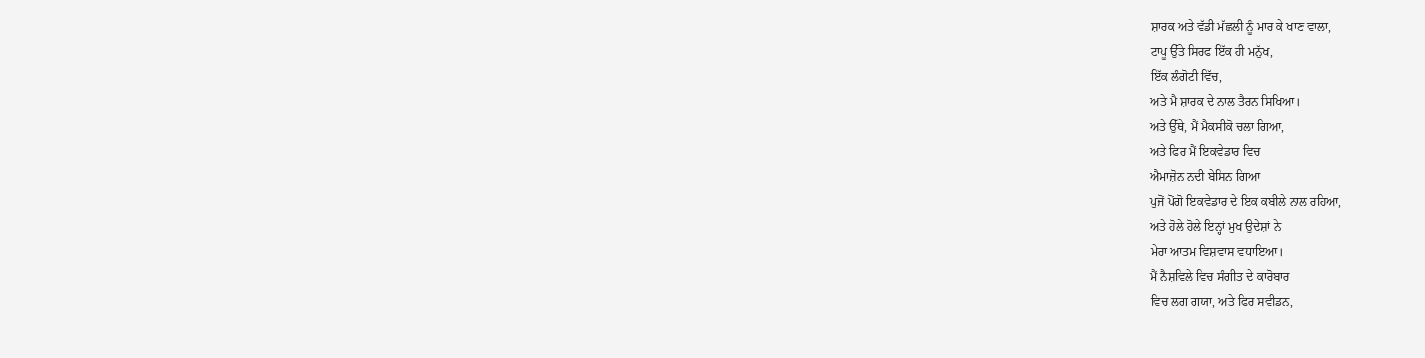ਸ਼ਾਰਕ ਅਤੇ ਵੱਡੀ ਮੱਛਲੀ ਨੂੰ ਮਾਰ ਕੇ ਖਾਣ ਵਾਲਾ,
ਟਾਪੂ ਉੱਤੇ ਸਿਰਫ ਇੱਕ ਹੀ ਮਨੁੱਖ,
ਇੱਕ ਲੰਗੋਟੀ ਵਿੱਚ,
ਅਤੇ ਮੈ ਸ਼ਾਰਕ ਦੇ ਨਾਲ ਤੈਰਨ ਸਿਖਿਆ।
ਅਤੇ ਉੱਥੇ, ਮੈਂ ਮੈਕਸੀਕੋ ਚਲਾ ਗਿਆ,
ਅਤੇ ਫਿਰ ਮੈਂ ਇਕਵੇਡਾਰ ਵਿਚ
ਐਮਾਜ਼ੋਨ ਨਦੀ ਬੇਸਿਨ ਗਿਆ
ਪੁਜੋਂ ਪੋਂਗੋ ਇਕਵੇਡਾਰ ਦੇ ਇਕ ਕਬੀਲੇ ਨਾਲ ਰਹਿਆ,
ਅਤੇ ਹੋਲੇ ਹੋਲੇ ਇਨ੍ਹਾਂ ਮੁਖ ਉਦੇਸ਼ਾਂ ਨੇ
ਮੇਰਾ ਆਤਮ ਵਿਸ਼ਵਾਸ ਵਧਾਇਆ।
ਮੈਂ ਨੈਸ਼ਵਿਲੇ ਵਿਚ ਸੰਗੀਤ ਦੇ ਕਾਰੋਬਾਰ
ਵਿਚ ਲਗ ਗਯਾ, ਅਤੇ ਫਿਰ ਸਵੀਡਨ,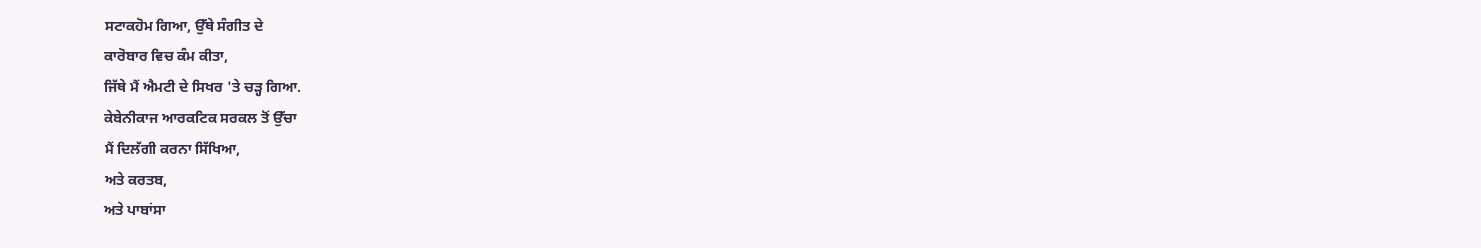ਸਟਾਕਹੋਮ ਗਿਆ, ਉੱਥੇ ਸੰਗੀਤ ਦੇ
ਕਾਰੋਬਾਰ ਵਿਚ ਕੰਮ ਕੀਤਾ,
ਜਿੱਥੇ ਮੈਂ ਐਮਟੀ ਦੇ ਸਿਖਰ 'ਤੇ ਚੜ੍ਹ ਗਿਆ.
ਕੇਬੇਨੀਕਾਜ ਆਰਕਟਿਕ ਸਰਕਲ ਤੋਂ ਉੱਚਾ
ਮੈਂ ਦਿਲੱਗੀ ਕਰਨਾ ਸਿੱਖਿਆ,
ਅਤੇ ਕਰਤਬ,
ਅਤੇ ਪਾਬਾਂਸਾ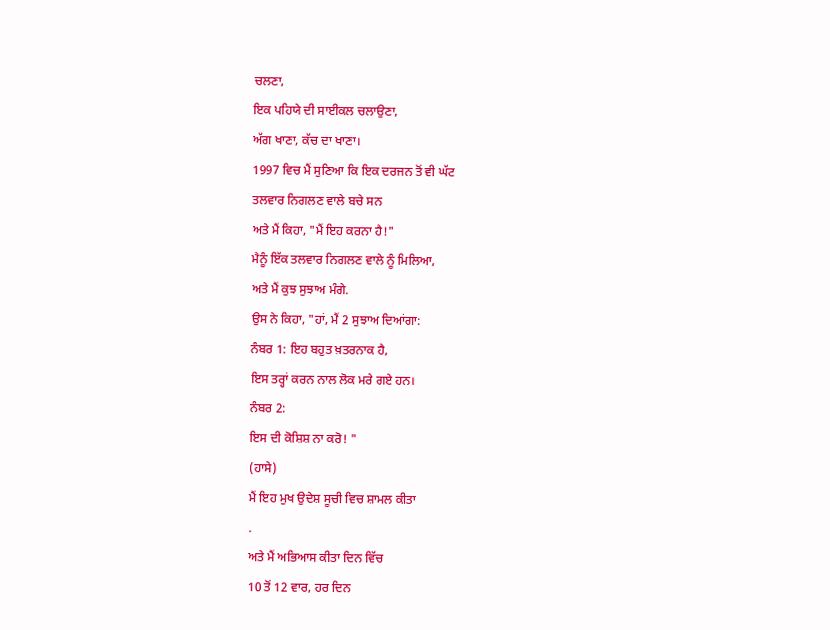ਚਲਣਾ,
ਇਕ ਪਹਿਯੇ ਦੀ ਸਾਈਕਲ ਚਲਾਉਣਾ,
ਅੱਗ ਖਾਣਾ, ਕੱਚ ਦਾ ਖਾਣਾ।
1997 ਵਿਚ ਮੈਂ ਸੁਣਿਆ ਕਿ ਇਕ ਦਰਜਨ ਤੋਂ ਵੀ ਘੱਟ
ਤਲਵਾਰ ਨਿਗਲਣ ਵਾਲੇ ਬਚੇ ਸਨ
ਅਤੇ ਮੈਂ ਕਿਹਾ, "ਮੈਂ ਇਹ ਕਰਨਾ ਹੈ!"
ਮੈਨੂੰ ਇੱਕ ਤਲਵਾਰ ਨਿਗਲਣ ਵਾਲੇ ਨੂੰ ਮਿਲਿਆ,
ਅਤੇ ਮੈਂ ਕੁਝ ਸੁਝਾਅ ਮੰਗੇ.
ਉਸ ਨੇ ਕਿਹਾ, "ਹਾਂ, ਮੈਂ 2 ਸੁਝਾਅ ਦਿਆਂਗਾ:
ਨੰਬਰ 1: ਇਹ ਬਹੁਤ ਖ਼ਤਰਨਾਕ ਹੈ,
ਇਸ ਤਰ੍ਹਾਂ ਕਰਨ ਨਾਲ ਲੋਕ ਮਰੇ ਗਏ ਹਨ।
ਨੰਬਰ 2:
ਇਸ ਦੀ ਕੋਸ਼ਿਸ਼ ਨਾ ਕਰੋ! "
(ਹਾਸੇ)
ਮੈਂ ਇਹ ਮੁਖ ਉਦੇਸ਼ ਸੂਚੀ ਵਿਚ ਸ਼ਾਮਲ ਕੀਤਾ
.
ਅਤੇ ਮੈਂ ਅਭਿਆਸ ਕੀਤਾ ਦਿਨ ਵਿੱਚ
10 ਤੋਂ 12 ਵਾਰ, ਹਰ ਦਿਨ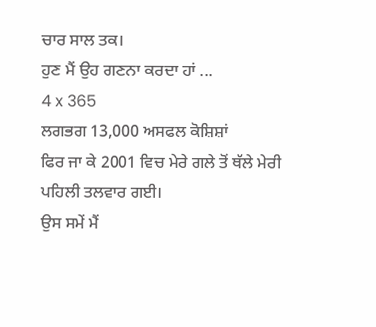ਚਾਰ ਸਾਲ ਤਕ।
ਹੁਣ ਮੈਂ ਉਹ ਗਣਨਾ ਕਰਦਾ ਹਾਂ ...
4 x 365
ਲਗਭਗ 13,000 ਅਸਫਲ ਕੋਸ਼ਿਸ਼ਾਂ
ਫਿਰ ਜਾ ਕੇ 2001 ਵਿਚ ਮੇਰੇ ਗਲੇ ਤੋਂ ਥੱਲੇ ਮੇਰੀ
ਪਹਿਲੀ ਤਲਵਾਰ ਗਈ।
ਉਸ ਸਮੇਂ ਮੈਂ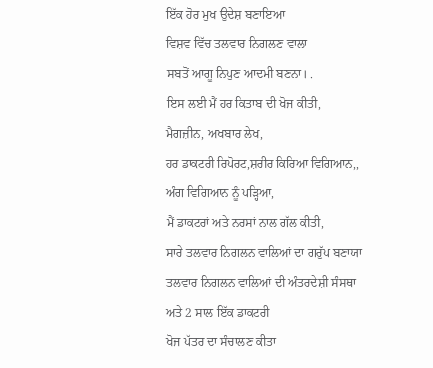ਇੱਕ ਹੋਰ ਮੁਖ ਉਦੇਸ਼ ਬਣਾਇਆ
ਵਿਸ਼ਵ ਵਿੱਚ ਤਲਵਾਰ ਨਿਗਲਣ ਵਾਲਾ
ਸਬਤੋਂ ਆਗੂ ਨਿਪੁਣ ਆਦਮੀ ਬਣਨਾ। .
ਇਸ ਲਈ ਮੈਂ ਹਰ ਕਿਤਾਬ ਦੀ ਖੋਜ ਕੀਤੀ,
ਮੈਗਜ਼ੀਨ, ਅਖਬਾਰ ਲੇਖ,
ਹਰ ਡਾਕਟਰੀ ਰਿਪੋਰਟ,ਸ਼ਰੀਰ ਕਿਰਿਆ ਵਿਗਿਆਨ,,
ਅੰਗ ਵਿਗਿਆਨ ਨੂੰ ਪੜ੍ਹਿਆ,
ਮੈਂ ਡਾਕਟਰਾਂ ਅਤੇ ਨਰਸਾਂ ਨਾਲ ਗੱਲ ਕੀਤੀ,
ਸਾਰੇ ਤਲਵਾਰ ਨਿਗਲਨ ਵਾਲਿਆਂ ਦਾ ਗਰੁੱਪ ਬਣਾਯਾ
ਤਲਵਾਰ ਨਿਗਲਨ ਵਾਲਿਆਂ ਦੀ ਅੰਤਰਦੇਸ਼ੀ ਸੰਸਥਾ
ਅਤੇ 2 ਸਾਲ ਇੱਕ ਡਾਕਟਰੀ
ਖੋਜ ਪੱਤਰ ਦਾ ਸੰਚਾਲਣ ਕੀਤਾ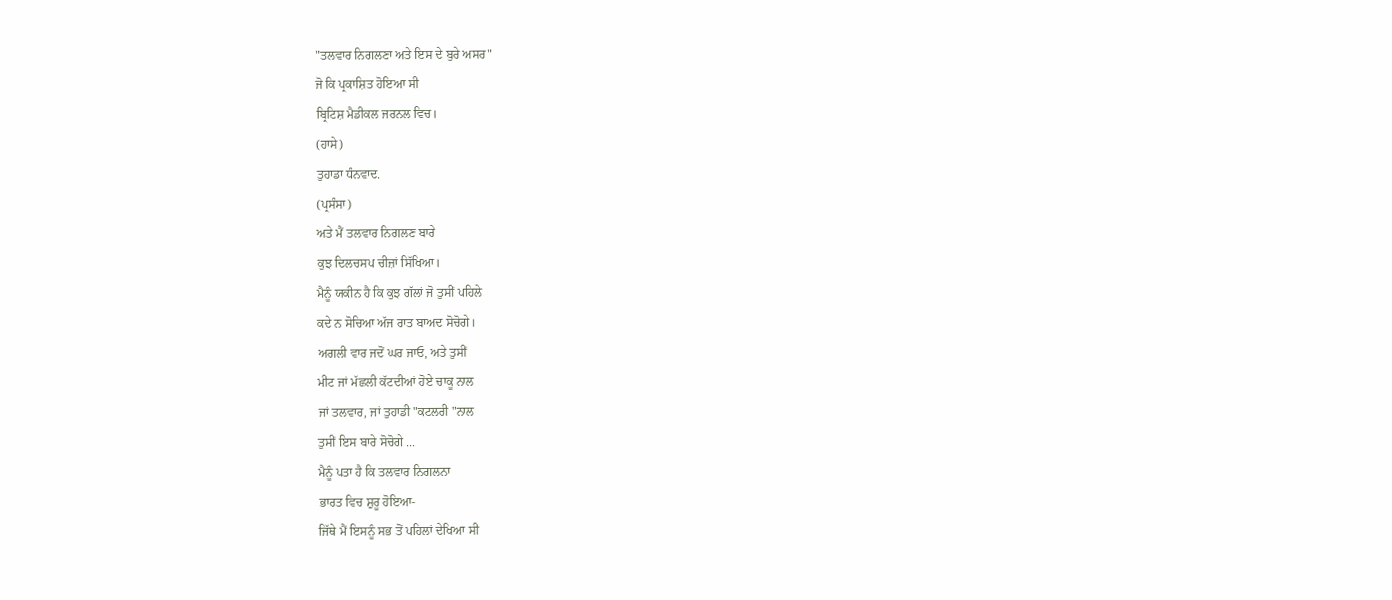"ਤਲਵਾਰ ਨਿਗਲਣਾ ਅਤੇ ਇਸ ਦੇ ਬੁਰੇ ਅਸਰ"
ਜੋ ਕਿ ਪ੍ਰਕਾਸ਼ਿਤ ਹੋਇਆ ਸੀ
ਬ੍ਰਿਟਿਸ਼ ਮੈਡੀਕਲ ਜਰਨਲ ਵਿਚ।
(ਹਾਸੇ)
ਤੁਹਾਡਾ ਧੰਨਵਾਦ.
(ਪ੍ਰਸੰਸਾ)
ਅਤੇ ਮੈਂ ਤਲਵਾਰ ਨਿਗਲਣ ਬਾਰੇ
ਕੁਝ ਦਿਲਚਸਪ ਚੀਜ਼ਾਂ ਸਿੱਖਿਆ।
ਮੈਨੂੰ ਯਕੀਨ ਹੈ ਕਿ ਕੁਝ ਗੱਲਾਂ ਜੋ ਤੁਸੀਂ ਪਹਿਲੇ
ਕਦੇ ਨ ਸੋਚਿਆ ਅੱਜ ਰਾਤ ਬਾਅਦ ਸੋਚੋਗੇ।
ਅਗਲੀ ਵਾਰ ਜਦੋਂ ਘਰ ਜਾਓ, ਅਤੇ ਤੁਸੀਂ
ਮੀਟ ਜਾਂ ਮੱਛਲੀ ਕੱਟਦੀਆਂ ਹੋਏ ਚਾਕੂ ਨਾਲ
ਜਾਂ ਤਲਵਾਰ, ਜਾਂ ਤੁਹਾਡੀ "ਕਟਲਰੀ "ਨਾਲ
ਤੁਸੀਂ ਇਸ ਬਾਰੇ ਸੋਚੋਗੇ ...
ਮੈਨੂੰ ਪਤਾ ਹੈ ਕਿ ਤਲਵਾਰ ਨਿਗਲਨਾ
ਭਾਰਤ ਵਿਚ ਸ਼ੁਰੂ ਹੋਇਆ-
ਜਿੱਥੇ ਮੈਂ ਇਸਨੂੰ ਸਭ ਤੋਂ ਪਹਿਲਾਂ ਦੇਖਿਆ ਸੀ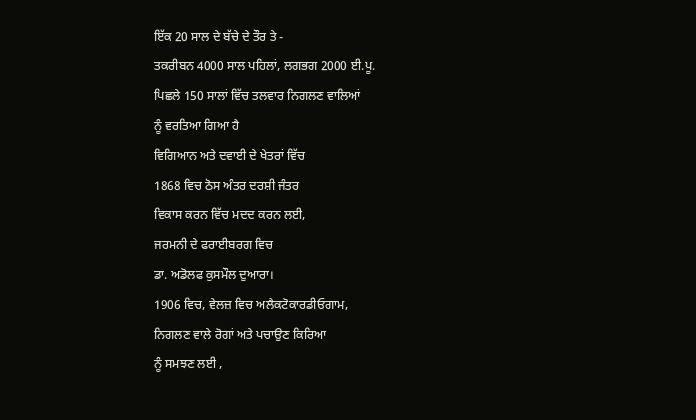ਇੱਕ 20 ਸਾਲ ਦੇ ਬੱਚੇ ਦੇ ਤੌਰ ਤੇ -
ਤਕਰੀਬਨ 4000 ਸਾਲ ਪਹਿਲਾਂ, ਲਗਭਗ 2000 ਈ.ਪੂ.
ਪਿਛਲੇ 150 ਸਾਲਾਂ ਵਿੱਚ ਤਲਵਾਰ ਨਿਗਲਣ ਵਾਲਿਆਂ
ਨੂੰ ਵਰਤਿਆ ਗਿਆ ਹੈ
ਵਿਗਿਆਨ ਅਤੇ ਦਵਾਈ ਦੇ ਖੇਤਰਾਂ ਵਿੱਚ
1868 ਵਿਚ ਠੋਸ ਅੰਤਰ ਦਰਸ਼ੀ ਜੰਤਰ
ਵਿਕਾਸ ਕਰਨ ਵਿੱਚ ਮਦਦ ਕਰਨ ਲਈ,
ਜਰਮਨੀ ਦੇ ਫਰਾਈਬਰਗ ਵਿਚ
ਡਾ. ਅਡੋਲਫ ਕੁਸਮੌਲ ਦੁਆਰਾ।
1906 ਵਿਚ, ਵੇਲਜ਼ ਵਿਚ ਅਲੈਕਟੋਕਾਰਡੀਓਗਾਮ,
ਨਿਗਲਣ ਵਾਲੇ ਰੋਗਾਂ ਅਤੇ ਪਚਾਉਣ ਕਿਰਿਆ
ਨੂੰ ਸਮਝਣ ਲਈ ,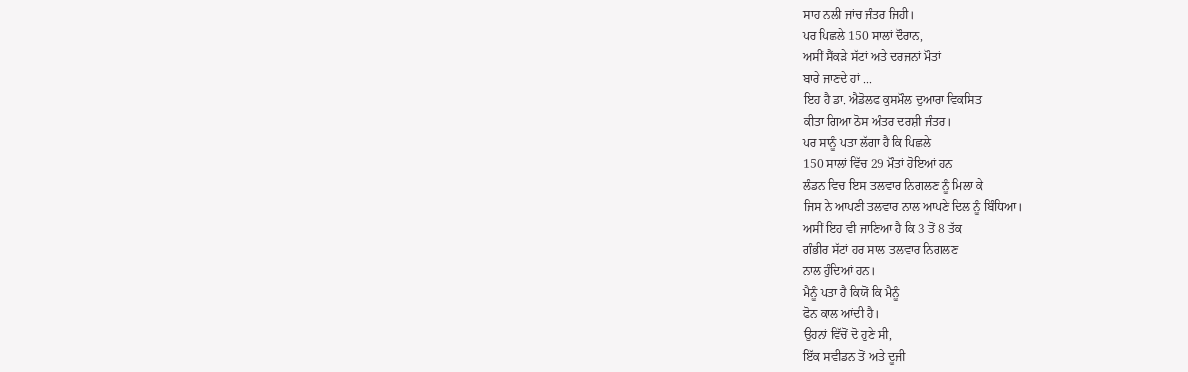ਸਾਹ ਨਲੀ ਜਾਂਚ ਜੰਤਰ ਜਿਹੀ।
ਪਰ ਪਿਛਲੇ 150 ਸਾਲਾਂ ਦੌਰਾਨ,
ਅਸੀਂ ਸੈਂਕੜੇ ਸੱਟਾਂ ਅਤੇ ਦਰਜਨਾਂ ਮੌਤਾਂ
ਬਾਰੇ ਜਾਣਦੇ ਹਾਂ ...
ਇਹ ਹੈ ਡਾ. ਐਡੋਲਫ ਕੁਸਮੌਲ ਦੁਆਰਾ ਵਿਕਸਿਤ
ਕੀਤਾ ਗਿਆ ਠੋਸ ਅੰਤਰ ਦਰਸ਼ੀ ਜੰਤਰ।
ਪਰ ਸਾਨੂੰ ਪਤਾ ਲੱਗਾ ਹੈ ਕਿ ਪਿਛਲੇ
150 ਸਾਲਾਂ ਵਿੱਚ 29 ਮੌਤਾਂ ਹੋਇਆਂ ਹਨ
ਲੰਡਨ ਵਿਚ ਇਸ ਤਲਵਾਰ ਨਿਗਲਣ ਨੂੰ ਮਿਲਾ ਕੇ
ਜਿਸ ਨੇ ਆਪਣੀ ਤਲਵਾਰ ਨਾਲ ਆਪਣੇ ਦਿਲ ਨੂੰ ਬਿੰਧਿਆ।
ਅਸੀਂ ਇਹ ਵੀ ਜਾਣਿਆ ਹੈ ਕਿ 3 ਤੋਂ 8 ਤੱਕ
ਗੰਭੀਰ ਸੱਟਾਂ ਹਰ ਸਾਲ ਤਲਵਾਰ ਨਿਗਲਣ
ਨਾਲ ਹੁੰਦਿਆਂ ਹਨ।
ਮੈਨੂੰ ਪਤਾ ਹੈ ਕਿਯੋਂ ਕਿ ਮੈਨੂੰ
ਫੋਨ ਕਾਲ ਆਂਦੀ ਹੈ।
ਉਹਨਾਂ ਵਿੱਚੋਂ ਦੋ ਹੁਣੇ ਸੀ,
ਇੱਕ ਸਵੀਡਨ ਤੋਂ ਅਤੇ ਦੂਜੀ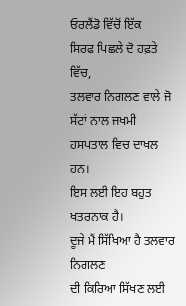ਓਰਲੈਂਡੋ ਵਿੱਚੋਂ ਇੱਕ
ਸਿਰਫ ਪਿਛਲੇ ਦੋ ਹਫ਼ਤੇ ਵਿੱਚ,
ਤਲਵਾਰ ਨਿਗਲਣ ਵਾਲੇ ਜੋ ਸੱਟਾਂ ਨਾਲ ਜਖਮੀ
ਹਸਪਤਾਲ ਵਿਚ ਦਾਖਲ ਹਨ।
ਇਸ ਲਈ ਇਹ ਬਹੁਤ ਖਤਰਨਾਕ ਹੈ।
ਦੂਜੇ ਮੈਂ ਸਿੱਖਿਆ ਹੈ ਤਲਵਾਰ ਨਿਗਲਣ
ਦੀ ਕਿਰਿਆ ਸਿੱਖਣ ਲਈ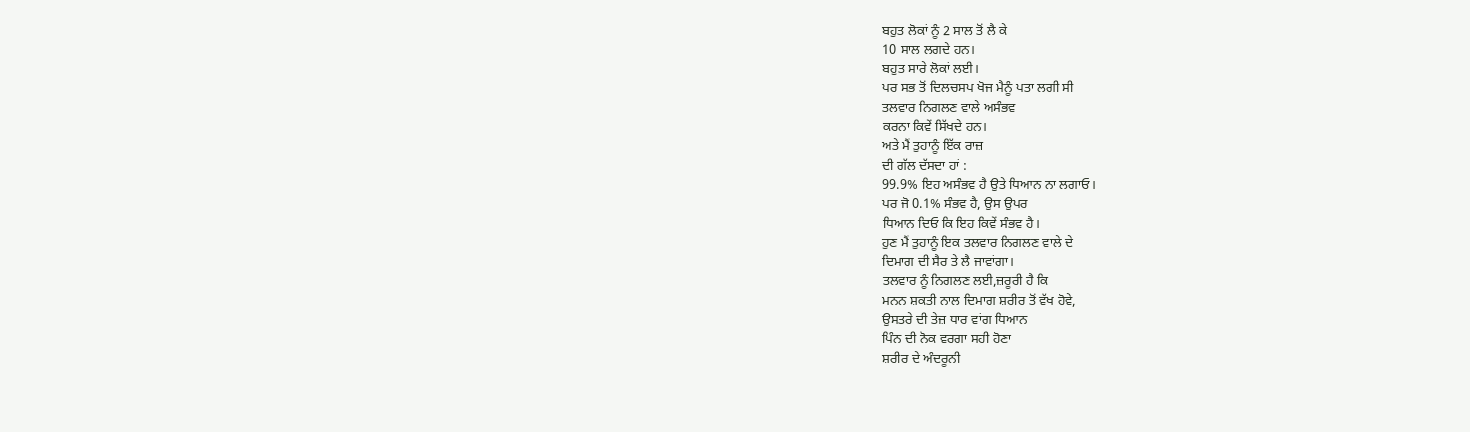ਬਹੁਤ ਲੋਕਾਂ ਨੂੰ 2 ਸਾਲ ਤੋਂ ਲੈ ਕੇ
10 ਸਾਲ ਲਗਦੇ ਹਨ।
ਬਹੁਤ ਸਾਰੇ ਲੋਕਾਂ ਲਈ।
ਪਰ ਸਭ ਤੋਂ ਦਿਲਚਸਪ ਖੋਜ ਮੈਨੂੰ ਪਤਾ ਲਗੀ ਸੀ
ਤਲਵਾਰ ਨਿਗਲਣ ਵਾਲੇ ਅਸੰਭਵ
ਕਰਨਾ ਕਿਵੇਂ ਸਿੱਖਦੇ ਹਨ।
ਅਤੇ ਮੈਂ ਤੁਹਾਨੂੰ ਇੱਕ ਰਾਜ਼
ਦੀ ਗੱਲ ਦੱਸਦਾ ਹਾਂ :
99.9% ਇਹ ਅਸੰਭਵ ਹੈ ਉਤੇ ਧਿਆਨ ਨਾ ਲਗਾਓ।
ਪਰ ਜੋ 0.1% ਸੰਭਵ ਹੈ, ਉਸ ਉਪਰ
ਧਿਆਨ ਦਿਓ ਕਿ ਇਹ ਕਿਵੇਂ ਸੰਭਵ ਹੈ।
ਹੁਣ ਮੈਂ ਤੁਹਾਨੂੰ ਇਕ ਤਲਵਾਰ ਨਿਗਲਣ ਵਾਲੇ ਦੇ
ਦਿਮਾਗ ਦੀ ਸੈਰ ਤੇ ਲੈ ਜਾਵਾਂਗਾ।
ਤਲਵਾਰ ਨੂੰ ਨਿਗਲਣ ਲਈ,ਜ਼ਰੂਰੀ ਹੈ ਕਿ
ਮਨਨ ਸ਼ਕਤੀ ਨਾਲ ਦਿਮਾਗ ਸ਼ਰੀਰ ਤੋਂ ਵੱਖ ਹੋਵੇ,
ਉਸਤਰੇ ਦੀ ਤੇਜ਼ ਧਾਰ ਵਾਂਗ ਧਿਆਨ
ਪਿੰਨ ਦੀ ਨੋਕ ਵਰਗਾ ਸਹੀ ਹੋਣਾ
ਸ਼ਰੀਰ ਦੇ ਅੰਦਰੂਨੀ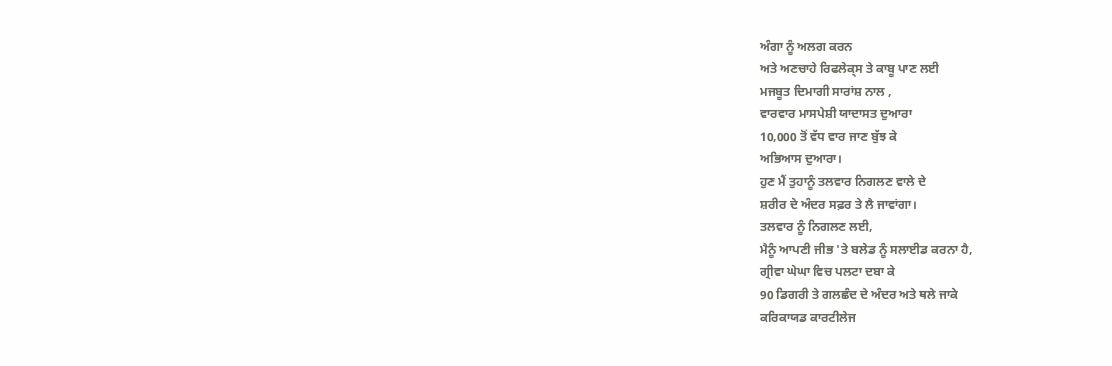ਅੰਗਾ ਨੂੰ ਅਲਗ ਕਰਨ
ਅਤੇ ਅਣਚਾਹੇ ਰਿਫਲੇਕ੍ਸ ਤੇ ਕਾਬੂ ਪਾਣ ਲਈ
ਮਜਬੂਤ ਦਿਮਾਗੀ ਸਾਰਾਂਸ਼ ਨਾਲ ,
ਵਾਰਵਾਰ ਮਾਸਪੇਸ਼ੀ ਯਾਦਾਸਤ ਦੁਆਰਾ
10,000 ਤੋਂ ਵੱਧ ਵਾਰ ਜਾਣ ਬੁੱਝ ਕੇ
ਅਭਿਆਸ ਦੁਆਰਾ।
ਹੁਣ ਮੈਂ ਤੁਹਾਨੂੰ ਤਲਵਾਰ ਨਿਗਲਣ ਵਾਲੇ ਦੇ
ਸ਼ਰੀਰ ਦੇ ਅੰਦਰ ਸਫ਼ਰ ਤੇ ਲੈ ਜਾਵਾਂਗਾ।
ਤਲਵਾਰ ਨੂੰ ਨਿਗਲਣ ਲਈ,
ਮੈਨੂੰ ਆਪਣੀ ਜੀਭ 'ਤੇ ਬਲੇਡ ਨੂੰ ਸਲਾਈਡ ਕਰਨਾ ਹੈ,
ਗ੍ਰੀਵਾ ਘੇਘਾ ਵਿਚ ਪਲਟਾ ਦਬਾ ਕੇ
90 ਡਿਗਰੀ ਤੇ ਗਲਛੰਦ ਦੇ ਅੰਦਰ ਅਤੇ ਥਲੇ ਜਾਕੇ
ਕਰਿਕਾਯਡ ਕਾਰਟੀਲੇਜ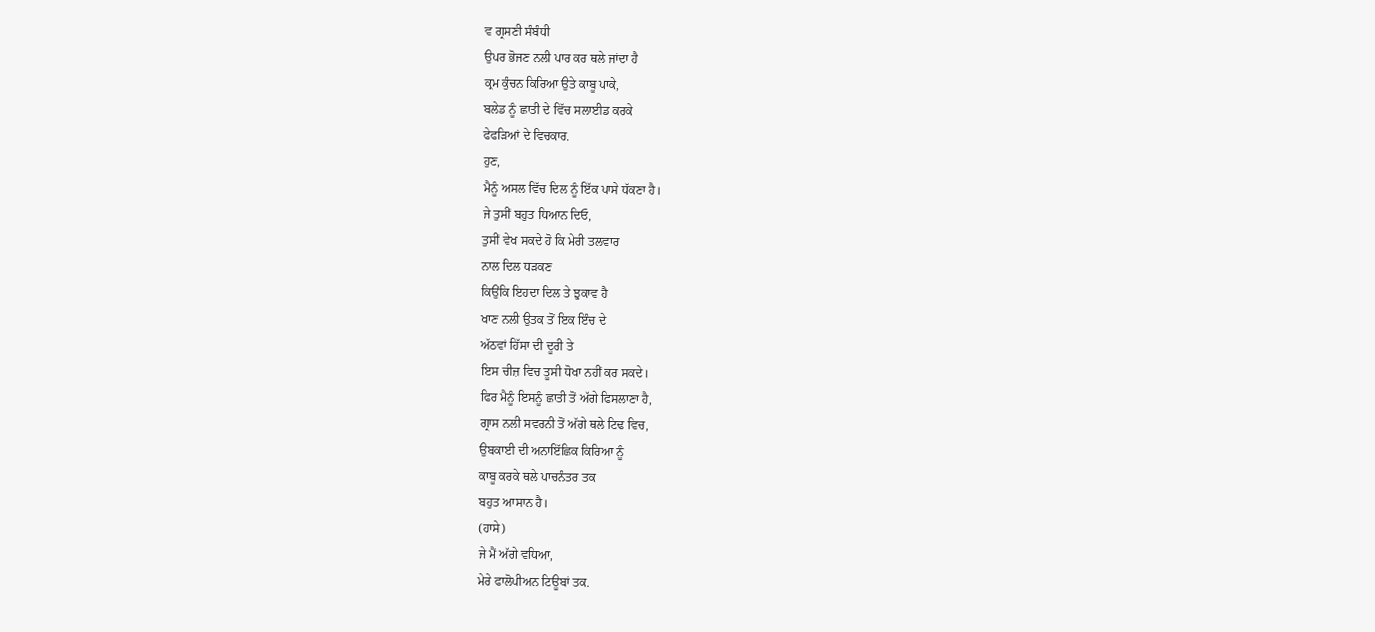ਵ ਗ੍ਰਸਣੀ ਸੰਬੰਧੀ
ਉਪਰ ਭੋਜਣ ਨਲੀ ਪਾਰ ਕਰ ਥਲੇ ਜਾਂਦਾ ਹੈ
ਕ੍ਰਮ ਕੁੰਚਨ ਕਿਰਿਆ ਉਤੇ ਕਾਬੂ ਪਾਕੇ,
ਬਲੇਡ ਨੂੰ ਛਾਤੀ ਦੇ ਵਿੱਚ ਸਲਾਈਡ ਕਰਕੇ
ਫੇਫੜਿਆਂ ਦੇ ਵਿਚਕਾਰ.
ਹੁਣ,
ਮੈਨੂੰ ਅਸਲ ਵਿੱਚ ਦਿਲ ਨੂੰ ਇੱਕ ਪਾਸੇ ਧੱਕਣਾ ਹੈ।
ਜੇ ਤੁਸੀਂ ਬਹੁਤ ਧਿਆਨ ਦਿਓ,
ਤੁਸੀਂ ਵੇਖ ਸਕਦੇ ਹੋ ਕਿ ਮੇਰੀ ਤਲਵਾਰ
ਨਾਲ ਦਿਲ ਧੜਕਣ
ਕਿਉਂਕਿ ਇਹਦਾ ਦਿਲ ਤੇ ਝੁਕਾਵ ਹੈ
ਖਾਣ ਨਲੀ ਉਤਕ ਤੋਂ ਇਕ ਇੰਚ ਦੇ
ਅੱਠਵਾਂ ਹਿੱਸਾ ਦੀ ਦੂਰੀ ਤੇ
ਇਸ ਚੀਜ਼ ਵਿਚ ਤੂਸੀ ਧੋਖਾ ਨਹੀਂ ਕਰ ਸਕਦੇ।
ਫਿਰ ਮੈਨੂੰ ਇਸਨੂੰ ਛਾਤੀ ਤੋਂ ਅੱਗੇ ਫਿਸਲਾਣਾ ਹੈ,
ਗ੍ਰਾਸ ਨਲੀ ਸਵਰਨੀ ਤੋਂ ਅੱਗੇ ਥਲੇ ਟਿਢ ਵਿਚ,
ਉਬਕਾਈ ਦੀ ਅਨਾਇੱਛਿਕ ਕਿਰਿਆ ਨੂੰ
ਕਾਬੂ ਕਰਕੇ ਥਲੇ ਪਾਚਨੰਤਰ ਤਕ
ਬਹੁਤ ਆਸਾਨ ਹੈ।
(ਹਾਸੇ)
ਜੇ ਮੈਂ ਅੱਗੇ ਵਧਿਆ,
ਮੇਰੇ ਫਾਲੋਪੀਅਨ ਟਿਊਬਾਂ ਤਕ.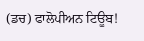(ਡਚ) ਫਾਲੋਪੀਅਨ ਟਿਊਬ!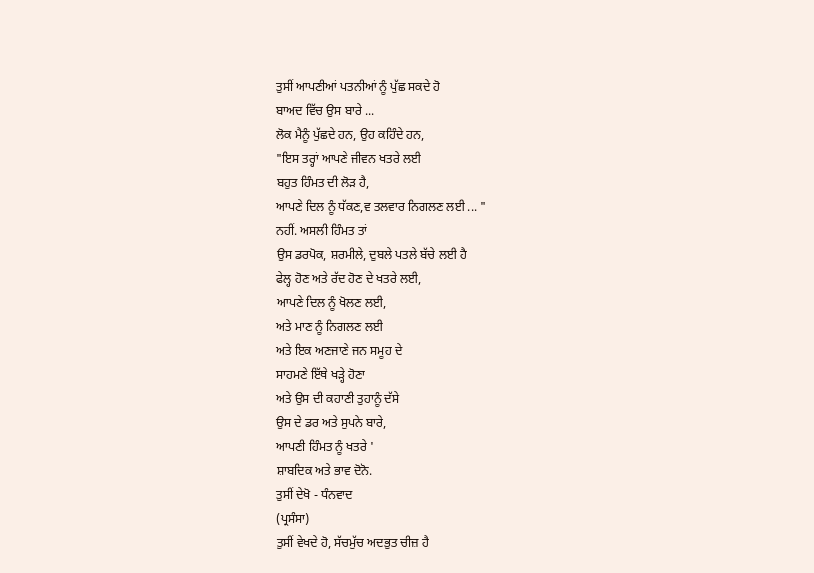ਤੁਸੀਂ ਆਪਣੀਆਂ ਪਤਨੀਆਂ ਨੂੰ ਪੁੱਛ ਸਕਦੇ ਹੋ
ਬਾਅਦ ਵਿੱਚ ਉਸ ਬਾਰੇ ...
ਲੋਕ ਮੈਨੂੰ ਪੁੱਛਦੇ ਹਨ, ਉਹ ਕਹਿੰਦੇ ਹਨ,
"ਇਸ ਤਰ੍ਹਾਂ ਆਪਣੇ ਜੀਵਨ ਖਤਰੇ ਲਈ
ਬਹੁਤ ਹਿੰਮਤ ਦੀ ਲੋੜ ਹੈ,
ਆਪਣੇ ਦਿਲ ਨੂੰ ਧੱਕਣ,ਵ ਤਲਵਾਰ ਨਿਗਲਣ ਲਈ ... "
ਨਹੀਂ. ਅਸਲੀ ਹਿੰਮਤ ਤਾਂ
ਉਸ ਡਰਪੋਕ, ਸ਼ਰਮੀਲੇ, ਦੁਬਲੇ ਪਤਲੇ ਬੱਚੇ ਲਈ ਹੈ
ਫੇਲ੍ਹ ਹੋਣ ਅਤੇ ਰੱਦ ਹੋਣ ਦੇ ਖਤਰੇ ਲਈ,
ਆਪਣੇ ਦਿਲ ਨੂੰ ਖੋਲਣ ਲਈ,
ਅਤੇ ਮਾਣ ਨੂੰ ਨਿਗਲਣ ਲਈ
ਅਤੇ ਇਕ ਅਣਜਾਣੇ ਜਨ ਸਮੂਹ ਦੇ
ਸਾਹਮਣੇ ਇੱਥੇ ਖੜ੍ਹੇ ਹੋਣਾ
ਅਤੇ ਉਸ ਦੀ ਕਹਾਣੀ ਤੁਹਾਨੂੰ ਦੱਸੇ
ਉਸ ਦੇ ਡਰ ਅਤੇ ਸੁਪਨੇ ਬਾਰੇ,
ਆਪਣੀ ਹਿੰਮਤ ਨੂੰ ਖਤਰੇ '
ਸ਼ਾਬਦਿਕ ਅਤੇ ਭਾਵ ਦੋਨੋ.
ਤੁਸੀਂ ਦੇਖੋ - ਧੰਨਵਾਦ
(ਪ੍ਰਸੰਸਾ)
ਤੁਸੀਂ ਵੇਖਦੇ ਹੋ, ਸੱਚਮੁੱਚ ਅਦਭੁਤ ਚੀਜ਼ ਹੈ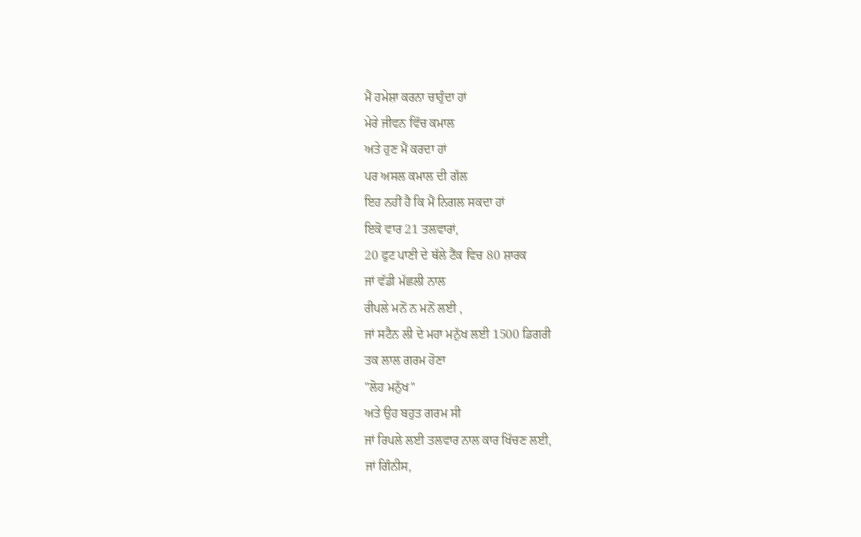ਮੈਂ ਹਮੇਸ਼ਾ ਕਰਨਾ ਚਾਹੁੰਦਾ ਹਾਂ
ਮੇਰੇ ਜੀਵਨ ਵਿੱਚ ਕਮਾਲ
ਅਤੇ ਹੁਣ ਮੈਂ ਕਰਦਾ ਹਾਂ
ਪਰ ਅਸਲ ਕਮਾਲ ਦੀ ਗੱਲ
ਇਹ ਨਹੀਂ ਹੈ ਕਿ ਮੈਂ ਨਿਗਲ ਸਕਦਾ ਹਾਂ
ਇਕੋ ਵਾਰ 21 ਤਲਵਾਰਾਂ,
20 ਫੁਟ ਪਾਣੀ ਦੇ ਥੱਲੇ ਟੈਂਕ ਵਿਚ 80 ਸ਼ਾਰਕ
ਜਾਂ ਵੱਡੀ ਮੱਛਲੀ ਨਾਲ
ਰੀਪਲੇ ਮਨੋਂ ਨ ਮਨੋਂ ਲਈ ,
ਜਾਂ ਸਟੈਨ ਲੀ ਦੇ ਮਹਾ ਮਨੁੱਖ ਲਈ 1500 ਡਿਗਰੀ
ਤਕ ਲਾਲ ਗਰਮ ਹੋਣਾ
"ਲੋਹ ਮਨੁੱਖ"
ਅਤੇ ਉਹ ਬਹੁਤ ਗਰਮ ਸੀ
ਜਾਂ ਰਿਪਲੇ ਲਈ ਤਲਵਾਰ ਨਾਲ ਕਾਰ ਖਿੱਚਣ ਲਈ,
ਜਾਂ ਗਿੰਨੀਸ,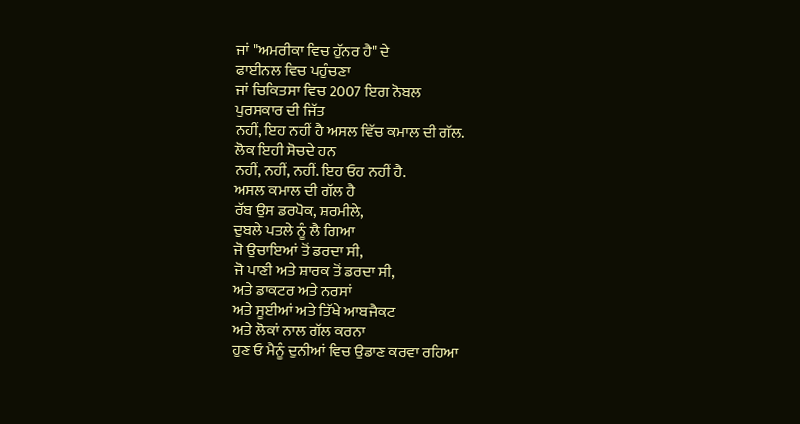ਜਾਂ "ਅਮਰੀਕਾ ਵਿਚ ਹੁੱਨਰ ਹੈ" ਦੇ
ਫਾਈਨਲ ਵਿਚ ਪਹੁੰਚਣਾ
ਜਾਂ ਚਿਕਿਤਸਾ ਵਿਚ 2007 ਇਗ ਨੋਬਲ
ਪੁਰਸਕਾਰ ਦੀ ਜਿੱਤ
ਨਹੀਂ, ਇਹ ਨਹੀਂ ਹੈ ਅਸਲ ਵਿੱਚ ਕਮਾਲ ਦੀ ਗੱਲ.
ਲੋਕ ਇਹੀ ਸੋਚਦੇ ਹਨ
ਨਹੀਂ, ਨਹੀਂ, ਨਹੀਂ. ਇਹ ਓਹ ਨਹੀਂ ਹੈ.
ਅਸਲ ਕਮਾਲ ਦੀ ਗੱਲ ਹੈ
ਰੱਬ ਉਸ ਡਰਪੋਕ, ਸ਼ਰਮੀਲੇ,
ਦੁਬਲੇ ਪਤਲੇ ਨੂੰ ਲੈ ਗਿਆ
ਜੋ ਉਚਾਇਆਂ ਤੋਂ ਡਰਦਾ ਸੀ,
ਜੋ ਪਾਣੀ ਅਤੇ ਸ਼ਾਰਕ ਤੋਂ ਡਰਦਾ ਸੀ,
ਅਤੇ ਡਾਕਟਰ ਅਤੇ ਨਰਸਾਂ
ਅਤੇ ਸੂਈਆਂ ਅਤੇ ਤਿੱਖੇ ਆਬਜੈਕਟ
ਅਤੇ ਲੋਕਾਂ ਨਾਲ ਗੱਲ ਕਰਨਾ
ਹੁਣ ਓ ਮੈਨੂੰ ਦੁਨੀਆਂ ਵਿਚ ਉਡਾਣ ਕਰਵਾ ਰਹਿਆ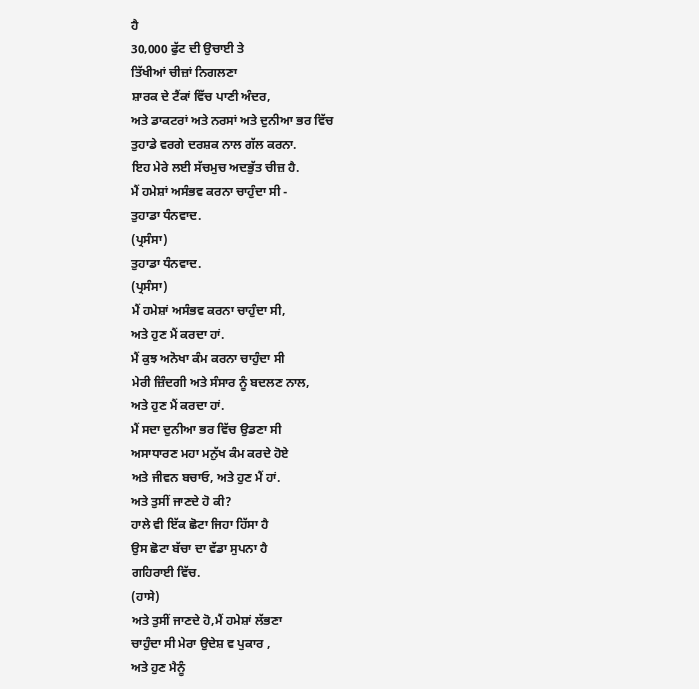ਹੈ
30,000 ਫੁੱਟ ਦੀ ਉਚਾਈ ਤੇ
ਤਿੱਖੀਆਂ ਚੀਜ਼ਾਂ ਨਿਗਲਣਾ
ਸ਼ਾਰਕ ਦੇ ਟੈਂਕਾਂ ਵਿੱਚ ਪਾਣੀ ਅੰਦਰ,
ਅਤੇ ਡਾਕਟਰਾਂ ਅਤੇ ਨਰਸਾਂ ਅਤੇ ਦੁਨੀਆ ਭਰ ਵਿੱਚ
ਤੁਹਾਡੇ ਵਰਗੇ ਦਰਸ਼ਕ ਨਾਲ ਗੱਲ ਕਰਨਾ.
ਇਹ ਮੇਰੇ ਲਈ ਸੱਚਮੁਚ ਅਦਭੁੱਤ ਚੀਜ਼ ਹੈ.
ਮੈਂ ਹਮੇਸ਼ਾਂ ਅਸੰਭਵ ਕਰਨਾ ਚਾਹੁੰਦਾ ਸੀ -
ਤੁਹਾਡਾ ਧੰਨਵਾਦ.
(ਪ੍ਰਸੰਸਾ)
ਤੁਹਾਡਾ ਧੰਨਵਾਦ.
(ਪ੍ਰਸੰਸਾ)
ਮੈਂ ਹਮੇਸ਼ਾਂ ਅਸੰਭਵ ਕਰਨਾ ਚਾਹੁੰਦਾ ਸੀ,
ਅਤੇ ਹੁਣ ਮੈਂ ਕਰਦਾ ਹਾਂ.
ਮੈਂ ਕੁਝ ਅਨੋਖਾ ਕੰਮ ਕਰਨਾ ਚਾਹੁੰਦਾ ਸੀ
ਮੇਰੀ ਜ਼ਿੰਦਗੀ ਅਤੇ ਸੰਸਾਰ ਨੂੰ ਬਦਲਣ ਨਾਲ,
ਅਤੇ ਹੁਣ ਮੈਂ ਕਰਦਾ ਹਾਂ.
ਮੈਂ ਸਦਾ ਦੁਨੀਆ ਭਰ ਵਿੱਚ ਉਡਣਾ ਸੀ
ਅਸਾਧਾਰਣ ਮਹਾ ਮਨੁੱਖ ਕੰਮ ਕਰਦੇ ਹੋਏ
ਅਤੇ ਜੀਵਨ ਬਚਾਓ, ਅਤੇ ਹੁਣ ਮੈਂ ਹਾਂ.
ਅਤੇ ਤੁਸੀਂ ਜਾਣਦੇ ਹੋ ਕੀ?
ਹਾਲੇ ਵੀ ਇੱਕ ਛੋਟਾ ਜਿਹਾ ਹਿੱਸਾ ਹੈ
ਉਸ ਛੋਟਾ ਬੱਚਾ ਦਾ ਵੱਡਾ ਸੁਪਨਾ ਹੈ
ਗਹਿਰਾਈ ਵਿੱਚ.
(ਹਾਸੇ)
ਅਤੇ ਤੁਸੀਂ ਜਾਣਦੇ ਹੋ,ਮੈਂ ਹਮੇਸ਼ਾਂ ਲੱਭਣਾ
ਚਾਹੁੰਦਾ ਸੀ ਮੇਰਾ ਉਦੇਸ਼ ਵ ਪੁਕਾਰ ,
ਅਤੇ ਹੁਣ ਮੈਨੂੰ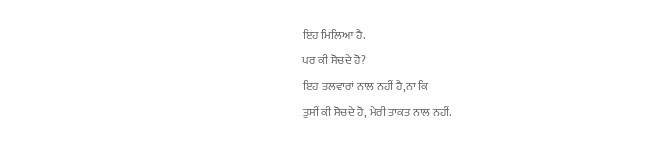ਇਹ ਮਿਲਿਆ ਹੈ.
ਪਰ ਕੀ ਸੋਚਦੇ ਹੋ?
ਇਹ ਤਲਵਾਰਾਂ ਨਾਲ ਨਹੀਂ ਹੈ,ਨਾ ਕਿ
ਤੁਸੀਂ ਕੀ ਸੋਚਦੇ ਹੋ, ਮੇਰੀ ਤਾਕਤ ਨਾਲ ਨਹੀਂ.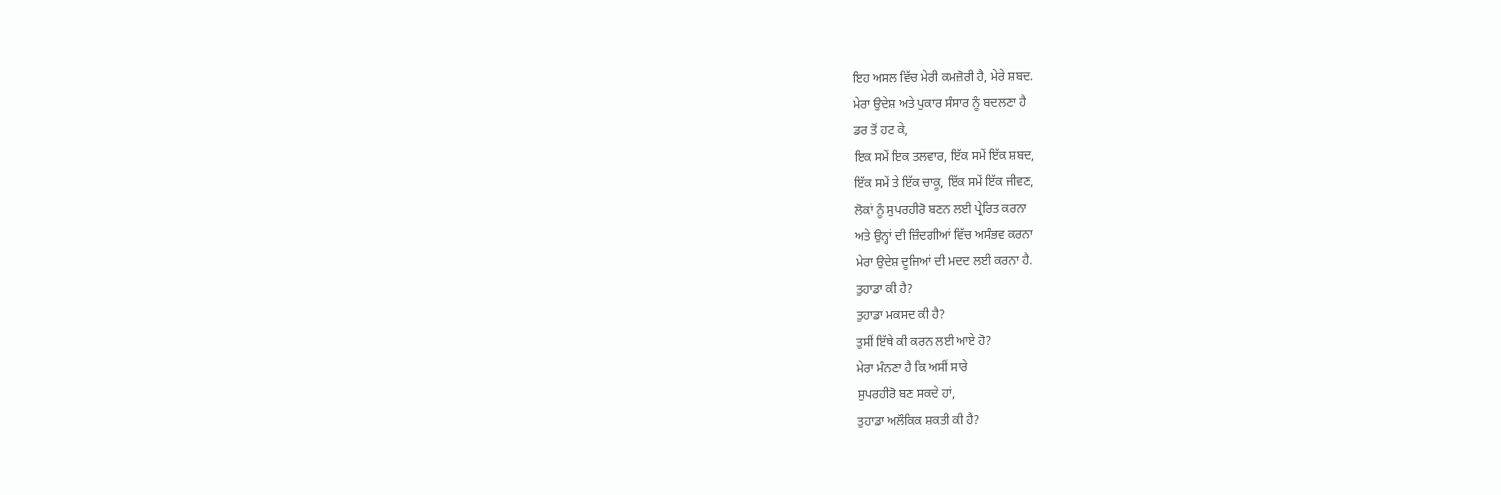ਇਹ ਅਸਲ ਵਿੱਚ ਮੇਰੀ ਕਮਜ਼ੋਰੀ ਹੈ, ਮੇਰੇ ਸ਼ਬਦ.
ਮੇਰਾ ਉਦੇਸ਼ ਅਤੇ ਪੁਕਾਰ ਸੰਸਾਰ ਨੂੰ ਬਦਲਣਾ ਹੈ
ਡਰ ਤੋਂ ਹਟ ਕੇ,
ਇਕ ਸਮੇਂ ਇਕ ਤਲਵਾਰ, ਇੱਕ ਸਮੇਂ ਇੱਕ ਸ਼ਬਦ,
ਇੱਕ ਸਮੇਂ ਤੇ ਇੱਕ ਚਾਕੂ, ਇੱਕ ਸਮੇਂ ਇੱਕ ਜੀਵਣ,
ਲੋਕਾਂ ਨੂੰ ਸੁਪਰਹੀਰੋ ਬਣਨ ਲਈ ਪ੍ਰੇਰਿਤ ਕਰਨਾ
ਅਤੇ ਉਨ੍ਹਾਂ ਦੀ ਜ਼ਿੰਦਗੀਆਂ ਵਿੱਚ ਅਸੰਭਵ ਕਰਨਾ
ਮੇਰਾ ਉਦੇਸ਼ ਦੂਜਿਆਂ ਦੀ ਮਦਦ ਲਈ ਕਰਨਾ ਹੈ.
ਤੁਹਾਡਾ ਕੀ ਹੈ?
ਤੁਹਾਡਾ ਮਕਸਦ ਕੀ ਹੈ?
ਤੁਸੀਂ ਇੱਥੇ ਕੀ ਕਰਨ ਲਈ ਆਏ ਹੋ?
ਮੇਰਾ ਮੰਨਣਾ ਹੈ ਕਿ ਅਸੀਂ ਸਾਰੇ
ਸੁਪਰਹੀਰੋ ਬਣ ਸਕਦੇ ਹਾਂ,
ਤੁਹਾਡਾ ਅਲੌਕਿਕ ਸ਼ਕਤੀ ਕੀ ਹੈ?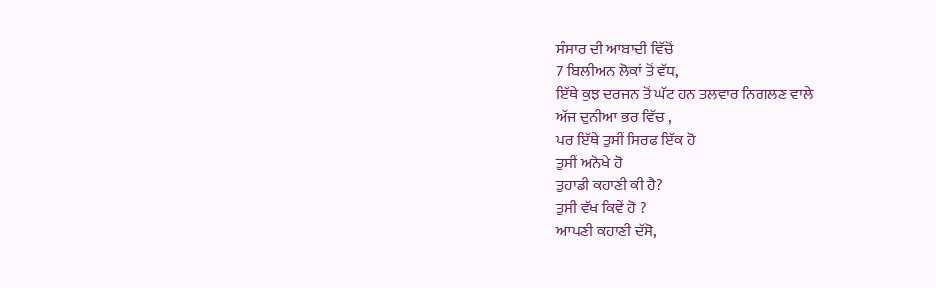ਸੰਸਾਰ ਦੀ ਆਬਾਦੀ ਵਿੱਚੋਂ
7 ਬਿਲੀਅਨ ਲੋਕਾਂ ਤੋਂ ਵੱਧ,
ਇੱਥੇ ਕੁਝ ਦਰਜਨ ਤੋਂ ਘੱਟ ਹਨ ਤਲਵਾਰ ਨਿਗਲਣ ਵਾਲੇ
ਅੱਜ ਦੁਨੀਆ ਭਰ ਵਿੱਚ ,
ਪਰ ਇੱਥੇ ਤੁਸੀਂ ਸਿਰਫ ਇੱਕ ਹੋ
ਤੁਸੀਂ ਅਨੋਖੇ ਹੋ
ਤੁਹਾਡੀ ਕਹਾਣੀ ਕੀ ਹੈ?
ਤੁਸੀ ਵੱਖ ਕਿਵੇਂ ਹੋ ?
ਆਪਣੀ ਕਹਾਣੀ ਦੱਸੋ,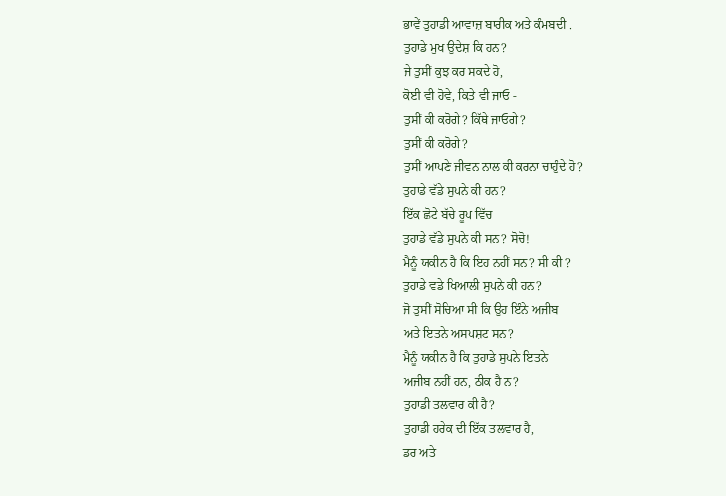ਭਾਵੇਂ ਤੁਹਾਡੀ ਆਵਾਜ਼ ਬਾਰੀਕ ਅਤੇ ਕੰਮਬਦੀ .
ਤੁਹਾਡੇ ਮੁਖ ਉਦੇਸ਼ ਕਿ ਹਨ?
ਜੇ ਤੁਸੀਂ ਕੁਝ ਕਰ ਸਕਦੇ ਹੋ,
ਕੋਈ ਵੀ ਹੋਵੇ, ਕਿਤੇ ਵੀ ਜਾਓ -
ਤੁਸੀਂ ਕੀ ਕਰੋਗੇ? ਕਿੱਥੇ ਜਾਓਗੇ?
ਤੁਸੀਂ ਕੀ ਕਰੋਗੇ?
ਤੁਸੀਂ ਆਪਣੇ ਜੀਵਨ ਨਾਲ ਕੀ ਕਰਨਾ ਚਾਹੁੰਦੇ ਹੋ?
ਤੁਹਾਡੇ ਵੱਡੇ ਸੁਪਨੇ ਕੀ ਹਨ?
ਇੱਕ ਛੋਟੇ ਬੱਚੇ ਰੂਪ ਵਿੱਚ
ਤੁਹਾਡੇ ਵੱਡੇ ਸੁਪਨੇ ਕੀ ਸਨ? ਸੋਚੋ!
ਮੈਨੂੰ ਯਕੀਨ ਹੈ ਕਿ ਇਹ ਨਹੀਂ ਸਨ? ਸੀ ਕੀ ?
ਤੁਹਾਡੇ ਵਡੇ ਖਿਆਲੀ ਸੁਪਨੇ ਕੀ ਹਨ?
ਜੋ ਤੁਸੀਂ ਸੋਚਿਆ ਸੀ ਕਿ ਉਹ ਇੰਨੇ ਅਜੀਬ
ਅਤੇ ਇਤਨੇ ਅਸਪਸ਼ਟ ਸਨ?
ਮੈਨੂੰ ਯਕੀਨ ਹੈ ਕਿ ਤੁਹਾਡੇ ਸੁਪਨੇ ਇਤਨੇ
ਅਜੀਬ ਨਹੀਂ ਹਨ, ਠੀਕ ਹੈ ਨ?
ਤੁਹਾਡੀ ਤਲਵਾਰ ਕੀ ਹੈ?
ਤੁਹਾਡੀ ਹਰੇਕ ਦੀ ਇੱਕ ਤਲਵਾਰ ਹੈ,
ਡਰ ਅਤੇ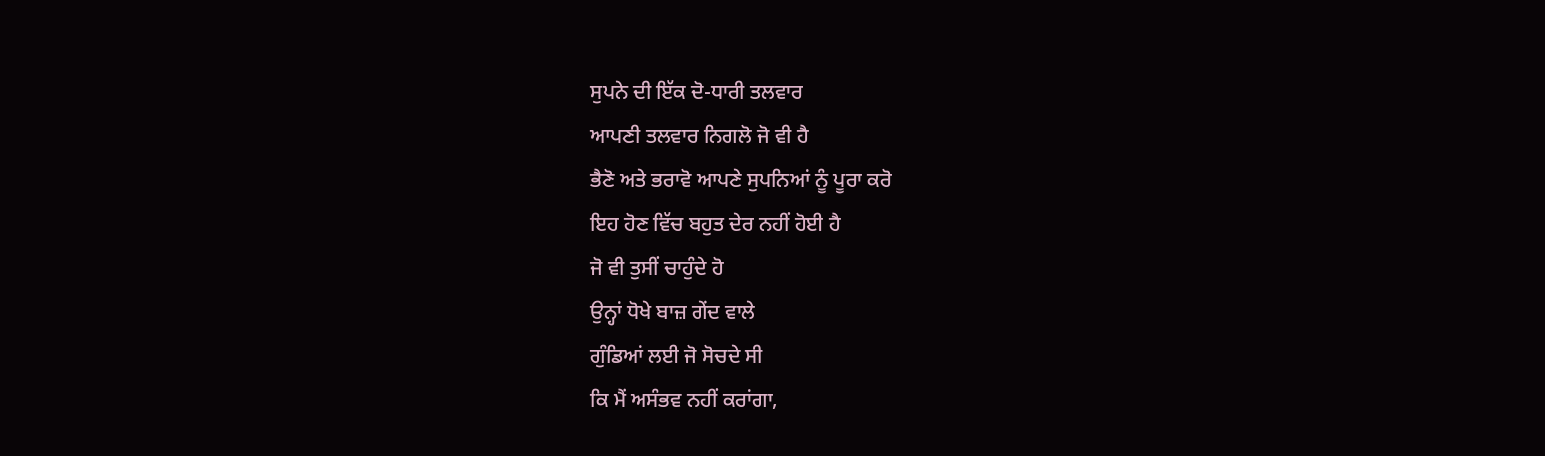ਸੁਪਨੇ ਦੀ ਇੱਕ ਦੋ-ਧਾਰੀ ਤਲਵਾਰ
ਆਪਣੀ ਤਲਵਾਰ ਨਿਗਲੋ ਜੋ ਵੀ ਹੈ
ਭੈਣੋ ਅਤੇ ਭਰਾਵੋ ਆਪਣੇ ਸੁਪਨਿਆਂ ਨੂੰ ਪੂਰਾ ਕਰੋ
ਇਹ ਹੋਣ ਵਿੱਚ ਬਹੁਤ ਦੇਰ ਨਹੀਂ ਹੋਈ ਹੈ
ਜੋ ਵੀ ਤੁਸੀਂ ਚਾਹੁੰਦੇ ਹੋ
ਉਨ੍ਹਾਂ ਧੋਖੇ ਬਾਜ਼ ਗੇਂਦ ਵਾਲੇ
ਗੁੰਡਿਆਂ ਲਈ ਜੋ ਸੋਚਦੇ ਸੀ
ਕਿ ਮੈਂ ਅਸੰਭਵ ਨਹੀਂ ਕਰਾਂਗਾ,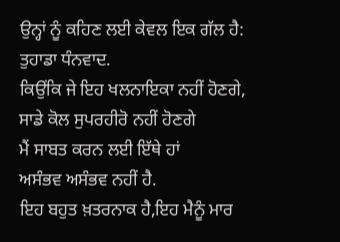ਉਨ੍ਹਾਂ ਨੂੰ ਕਹਿਣ ਲਈ ਕੇਵਲ ਇਕ ਗੱਲ ਹੈ:
ਤੁਹਾਡਾ ਧੰਨਵਾਦ.
ਕਿਉਂਕਿ ਜੇ ਇਹ ਖਲਨਾਇਕਾ ਨਹੀਂ ਹੋਣਗੇ,
ਸਾਡੇ ਕੋਲ ਸੁਪਰਹੀਰੋ ਨਹੀਂ ਹੋਣਗੇ
ਮੈਂ ਸਾਬਤ ਕਰਨ ਲਈ ਇੱਥੇ ਹਾਂ
ਅਸੰਭਵ ਅਸੰਭਵ ਨਹੀਂ ਹੈ.
ਇਹ ਬਹੁਤ ਖ਼ਤਰਨਾਕ ਹੈ,ਇਹ ਮੈਨੂੰ ਮਾਰ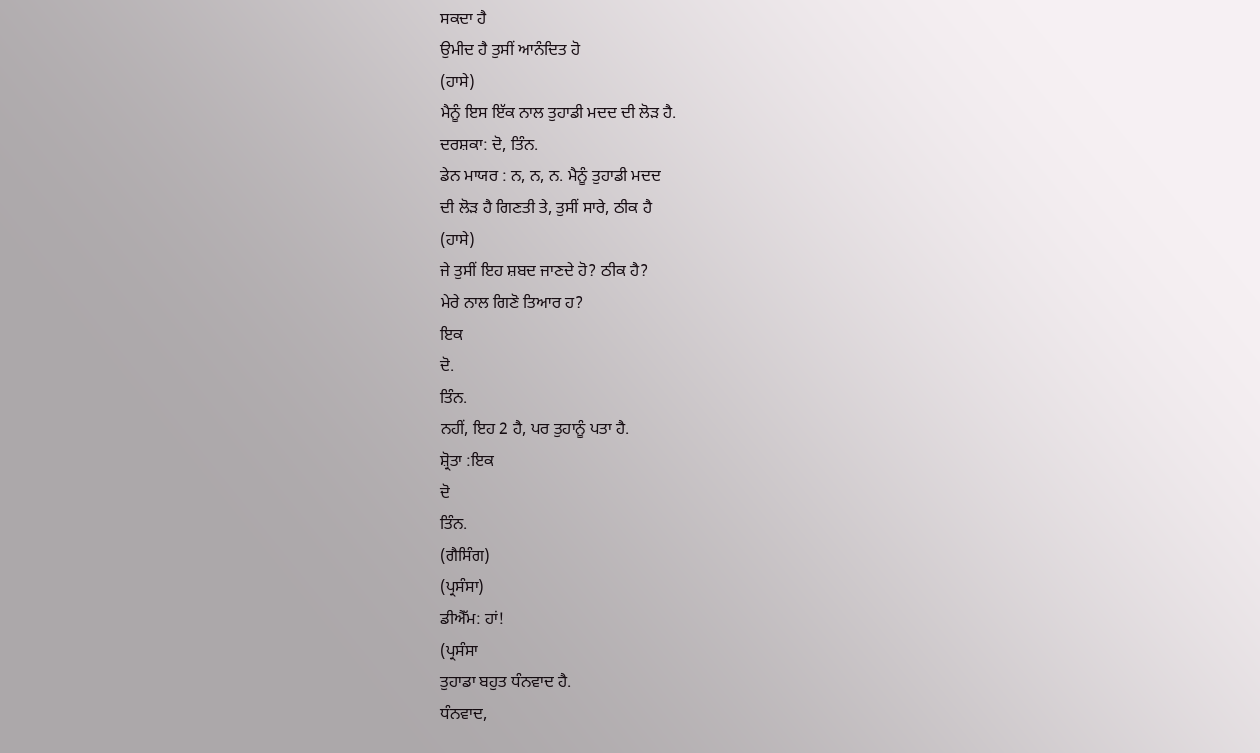ਸਕਦਾ ਹੈ
ਉਮੀਦ ਹੈ ਤੁਸੀਂ ਆਨੰਦਿਤ ਹੋ
(ਹਾਸੇ)
ਮੈਨੂੰ ਇਸ ਇੱਕ ਨਾਲ ਤੁਹਾਡੀ ਮਦਦ ਦੀ ਲੋੜ ਹੈ.
ਦਰਸ਼ਕਾ: ਦੋ, ਤਿੰਨ.
ਡੇਨ ਮਾਯਰ : ਨ, ਨ, ਨ. ਮੈਨੂੰ ਤੁਹਾਡੀ ਮਦਦ
ਦੀ ਲੋੜ ਹੈ ਗਿਣਤੀ ਤੇ, ਤੁਸੀਂ ਸਾਰੇ, ਠੀਕ ਹੈ
(ਹਾਸੇ)
ਜੇ ਤੁਸੀਂ ਇਹ ਸ਼ਬਦ ਜਾਣਦੇ ਹੋ? ਠੀਕ ਹੈ?
ਮੇਰੇ ਨਾਲ ਗਿਣੋ ਤਿਆਰ ਹ?
ਇਕ
ਦੋ.
ਤਿੰਨ.
ਨਹੀਂ, ਇਹ 2 ਹੈ, ਪਰ ਤੁਹਾਨੂੰ ਪਤਾ ਹੈ.
ਸ਼੍ਰੋਤਾ :ਇਕ
ਦੋ
ਤਿੰਨ.
(ਗੈਸਿੰਗ)
(ਪ੍ਰਸੰਸਾ)
ਡੀਐੱਮ: ਹਾਂ!
(ਪ੍ਰਸੰਸਾ
ਤੁਹਾਡਾ ਬਹੁਤ ਧੰਨਵਾਦ ਹੈ.
ਧੰਨਵਾਦ,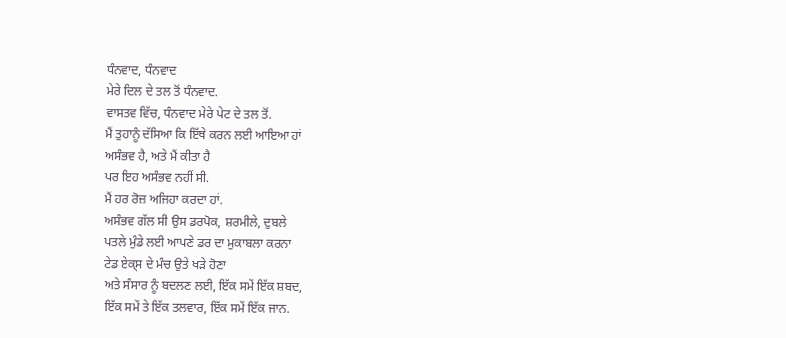ਧੰਨਵਾਦ, ਧੰਨਵਾਦ
ਮੇਰੇ ਦਿਲ ਦੇ ਤਲ ਤੋਂ ਧੰਨਵਾਦ.
ਵਾਸਤਵ ਵਿੱਚ, ਧੰਨਵਾਦ ਮੇਰੇ ਪੇਟ ਦੇ ਤਲ ਤੋਂ.
ਮੈਂ ਤੁਹਾਨੂੰ ਦੱਸਿਆ ਕਿ ਇੱਥੇ ਕਰਨ ਲਈ ਆਇਆ ਹਾਂ
ਅਸੰਭਵ ਹੈ, ਅਤੇ ਮੈਂ ਕੀਤਾ ਹੈ
ਪਰ ਇਹ ਅਸੰਭਵ ਨਹੀਂ ਸੀ.
ਮੈਂ ਹਰ ਰੋਜ਼ ਅਜਿਹਾ ਕਰਦਾ ਹਾਂ.
ਅਸੰਭਵ ਗੱਲ ਸੀ ਉਸ ਡਰਪੋਕ, ਸ਼ਰਮੀਲੇ, ਦੁਬਲੇ
ਪਤਲੇ ਮੁੰਡੇ ਲਈ ਆਪਣੇ ਡਰ ਦਾ ਮੁਕਾਬਲਾ ਕਰਨਾ
ਟੇਡ ਏਕ੍ਸ ਦੇ ਮੰਚ ਉਤੇ ਖੜੇ ਹੋਣਾ
ਅਤੇ ਸੰਸਾਰ ਨੂੰ ਬਦਲਣ ਲਈ, ਇੱਕ ਸਮੇਂ ਇੱਕ ਸ਼ਬਦ,
ਇੱਕ ਸਮੇਂ ਤੇ ਇੱਕ ਤਲਵਾਰ, ਇੱਕ ਸਮੇਂ ਇੱਕ ਜਾਨ.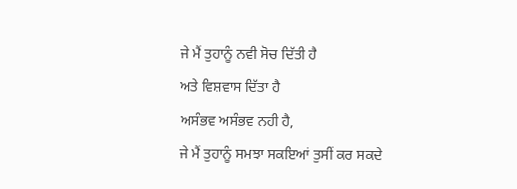ਜੇ ਮੈਂ ਤੁਹਾਨੂੰ ਨਵੀ ਸੋਚ ਦਿੱਤੀ ਹੈ
ਅਤੇ ਵਿਸ਼ਵਾਸ ਦਿੱਤਾ ਹੈ
ਅਸੰਭਵ ਅਸੰਭਵ ਨਹੀ ਹੈ,
ਜੇ ਮੈਂ ਤੁਹਾਨੂੰ ਸਮਝਾ ਸਕਇਆਂ ਤੁਸੀਂ ਕਰ ਸਕਦੇ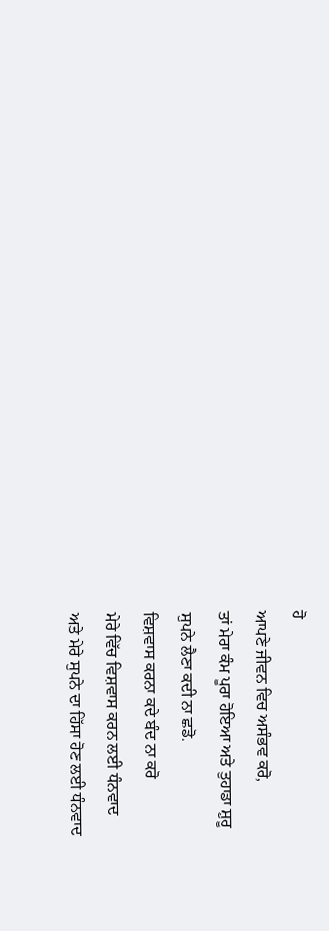ਹੋ
ਆਪਣੇ ਜੀਵਨ ਵਿਚ ਅਸੰਭਵ ਕਰੋ,
ਤਾਂ ਮੇਰਾ ਕੰਮ ਪੂਰਾ ਹੋਇਆ ਅਤੇ ਤੁਹਾਡਾ ਸ਼ੁਰੂ
ਸੁਪਨੇ ਲੈਣਾ ਕਦੀ ਨਾ ਛਡੋ.
ਵਿਸ਼ਵਾਸ ਕਰਨਾ ਕਦੇ ਬੰਦ ਨਾ ਕਰੋ
ਮੇਰੇ ਵਿੱਚ ਵਿਸ਼ਵਾਸ ਕਰਨ ਲਈ ਧੰਨਵਾਦ
ਅਤੇ ਮੇਰੇ ਸੁਪਨੇ ਦਾ ਹਿੱਸਾ ਹੋਣ ਲਈ ਧੰਨਵਾਦ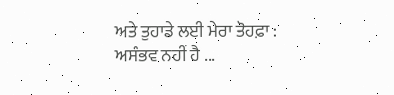ਅਤੇ ਤੁਹਾਡੇ ਲਈ ਮੇਰਾ ਤੋਹਫ਼ਾ :
ਅਸੰਭਵ ਨਹੀਂ ਹੈ ...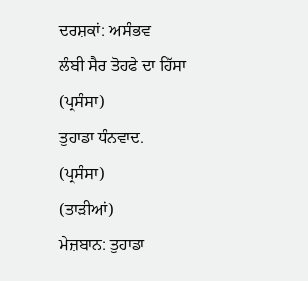ਦਰਸ਼ਕਾਂ: ਅਸੰਭਵ
ਲੰਬੀ ਸੈਰ ਤੋਹਫੇ ਦਾ ਹਿੱਸਾ
(ਪ੍ਰਸੰਸਾ)
ਤੁਹਾਡਾ ਧੰਨਵਾਦ.
(ਪ੍ਰਸੰਸਾ)
(ਤਾੜੀਆਂ)
ਮੇਜ਼ਬਾਨ: ਤੁਹਾਡਾ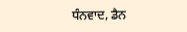ਧੰਨਵਾਦ, ਡੈਨ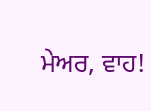ਮੇਅਰ, ਵਾਹ!